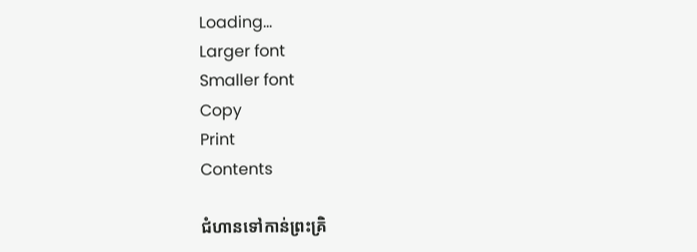Loading...
Larger font
Smaller font
Copy
Print
Contents

ជំហានទៅកាន់ព្រះគ្រិ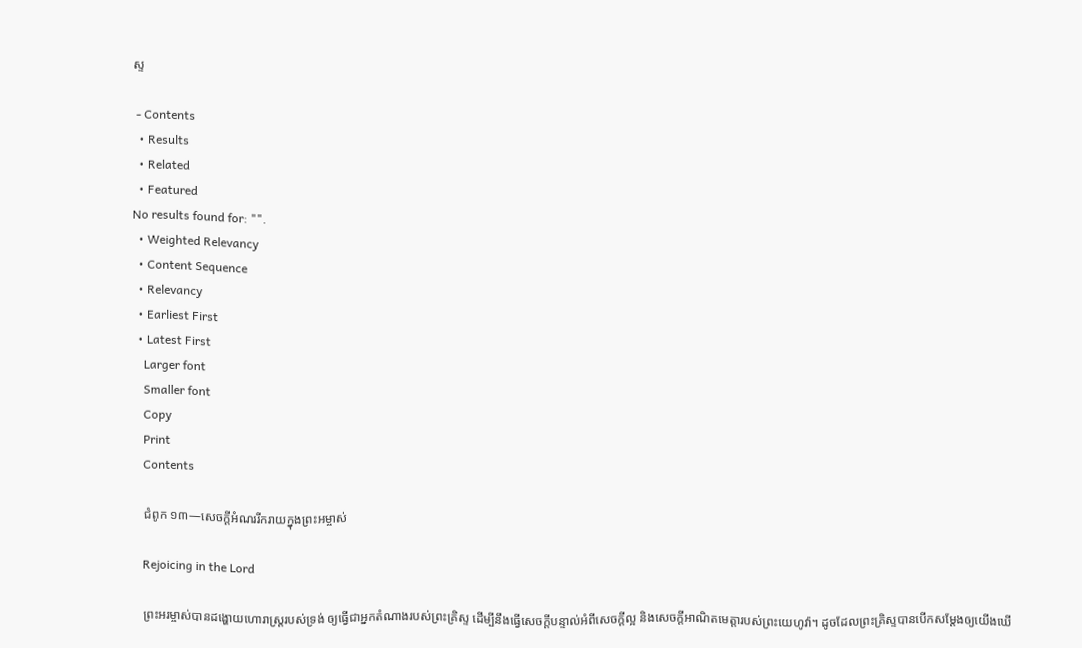ស្ទ

 - Contents
  • Results
  • Related
  • Featured
No results found for: "".
  • Weighted Relevancy
  • Content Sequence
  • Relevancy
  • Earliest First
  • Latest First
    Larger font
    Smaller font
    Copy
    Print
    Contents

    ជំពូក ១៣—សេចក្ដីអំណររីករាយក្នុងព្រះអម្ចាស់

    Rejoicing in the Lord

    ព្រះអរម្ចាស់បានដង្ហោយហោរាស្ដ្ររបស់ទ្រង់ ឲ្យធ្វើជាអ្នកតំណាងរបស់ព្រះគ្រិស្ទ ដើម្បីនឹងធ្វើសេចក្ដីបន្ទាល់អំពីសេចក្ដីល្អ និងសេចក្ដីអាណិតមេត្តារបស់ព្រះយេហូវ៉ា។ ដូចដែលព្រះគ្រិស្ទបានបើកសម្ដែងឲ្យយើងឃើ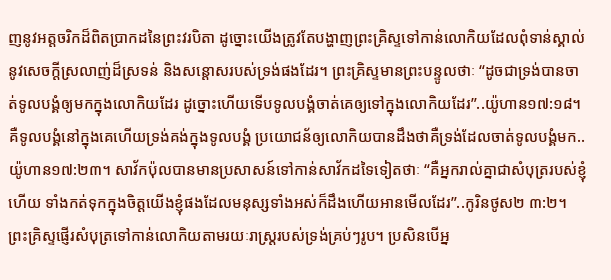ញនូវអត្តចរិកដ៏ពិតប្រាកដនៃព្រះវរបិតា ដូច្នោះយើងត្រូវតែបង្ហាញព្រះគ្រិស្ទទៅកាន់លោកិយដែលពុំទាន់ស្គាល់នូវសេចក្ដីស្រលាញ់ដ៏ស្រទន់ និងសន្ដោសរបស់ទ្រង់ផងដែរ។ ព្រះគ្រិស្ទមានព្រះបន្ទូលថាៈ “ដូចជាទ្រង់បានចាត់ទូលបង្គំឲ្យមកក្នុងលោកិយដែរ ដូច្នោះហើយទើបទូលបង្គំចាត់គេឲ្យទៅក្នុងលោកិយដែរ”..យ៉ូហាន១៧:១៨។ គឺទូលបង្គំនៅក្នុងគេហើយទ្រង់គង់ក្នុងទូលបង្គំ ប្រយោជន័ឲ្យលោកិយបានដឹងថាគឺទ្រង់ដែលចាត់ទូលបង្គំមក..យ៉ូហាន១៧:២៣។ សាវ័កប៉ុលបានមានប្រសាសន៍ទៅកាន់សាវ័កដទៃទៀតថាៈ “គឺអ្នករាល់គ្នាជាសំបុត្ររបស់ខ្ញុំហើយ ទាំងកត់ទុកក្នុងចិត្តយើងខ្ញុំផងដែលមនុស្សទាំងអស់ក៏ដឹងហើយអានមើលដែរ”..កូរិនថូស២ ៣:២។ ព្រះគ្រិស្ទផ្ញើរសំបុត្រទៅកាន់លោកិយតាមរយៈរាស្ដ្ររបស់ទ្រង់គ្រប់ៗរូប។ ប្រសិនបើអ្ន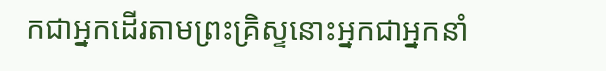កជាអ្នកដើរតាមព្រះគ្រិស្ទនោះអ្នកជាអ្នកនាំ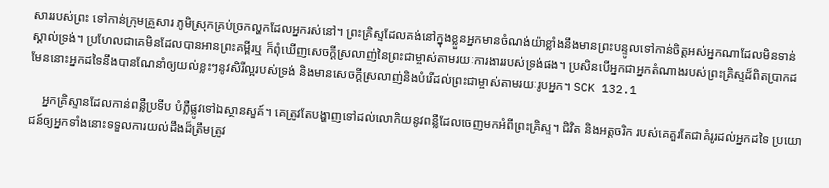សាររបស់ព្រះ ទៅកាន់ក្រុមគ្រួសារ ភូមិស្រុកគ្រប់ច្រកល្ហកដែលអ្នករស់នៅ។ ព្រះគ្រិស្ទដែលគង់នៅក្នុងខ្លួនអ្នកមានចំណង់យ៉ាខ្លាំងនឹងមានព្រះបន្ទូលទៅកាន់ចិត្តអស់អ្នកណាដែលមិនទាន់ស្គាល់ទ្រង់។ ប្រហែលជាគេមិនដែលបានអានព្រះគម្ពីរឬ ក៏ពុំឃើញសេចក្ដីស្រលាញ់នៃព្រះជាម្ចាស់តាមរយៈការងាររបស់ទ្រង់ផង។ ប្រសិនបើអ្នកជាអ្នកតំណាងរបស់ព្រះគ្រិស្ទដ៏ពិតប្រាកដមែននោះអ្នកដទៃនឹងបានណែនាំឲ្យយល់ខ្លះៗនូវសិរីល្អរបស់ទ្រង់ និងមានសេចក្ដីស្រលាញ់និងបំរើដល់ព្រះជាម្ចាស់តាមរយៈរូបអ្នក។ SCK 132.1

    អ្នកគ្រិស្ទានដែលកាន់ពន្លឺប្រទីប បំភ្លឺផ្លូវទៅឯស្ថានសួគ៍។ គេត្រូវតែបង្ហាញទៅដល់លោកិយនូវពន្លឺដែលចេញមកអំពីព្រះគ្រិស្ទ។ ជិវិត និងអត្តចរិក របស់គេគួរតែជាគំរូរដល់អ្នកដទៃ ប្រយោជន៍ឲ្យអ្នកទាំងនោះទទួលការយល់ដឹងដ៏ត្រឹមត្រូវ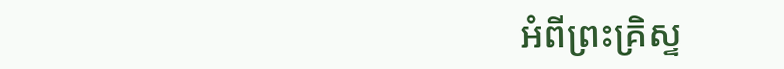អំពីព្រះគ្រិស្ទ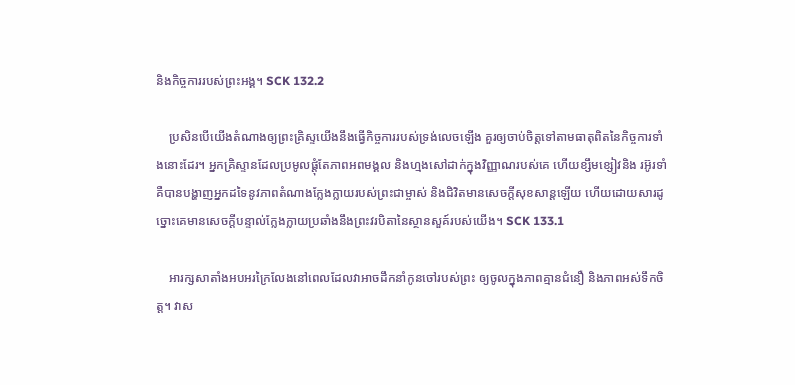និងកិច្ចការរបស់ព្រះអង្គ។ SCK 132.2

    ប្រសិនបើយើងតំណាងឲ្យព្រះគ្រិស្ទយើងនឹងធ្វើកិច្ចការរបស់ទ្រង់លេចឡើង គួរឲ្យចាប់ចិត្តទៅតាមធាតុពិតនៃកិច្ចការទាំងនោះដែរ។ អ្នកគ្រិស្ទានដែលប្រមូលផ្ដុំតែភាពអពមង្គល និងហ្មងសៅដាក់ក្នុងវិញ្ញាណរបស់គេ ហើយខ្សឹមខ្សៀវនិង រអ៊ូរទាំ គឺបានបង្ហាញអ្នកដទៃនូវភាពតំណាងក្លែងក្លាយរបស់ព្រះជាម្ចាស់ និងជិវិតមានសេចក្ដីសុខសាន្ដឡើយ ហើយដោយសារដូច្នោះគេមានសេចក្ដីបន្ទាល់ក្លែងក្លាយប្រឆាំងនឹងព្រះវរបិតានៃស្ថានសួគ៍របស់យើង។ SCK 133.1

    អារក្សសាតាំងអបអរក្រៃលែងនៅពេលដែលវាអាចដឹកនាំកូនចៅរបស់ព្រះ ឲ្យចូលក្នុងភាពគ្មានជំនឿ និងភាពអស់ទឹកចិត្ត។ វាស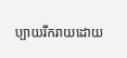ប្បាយរីករាយដោយ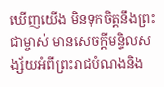ឃើញយើង មិនទុកចិត្តនឹងព្រះជាម្ចាស់ មានសេចក្ដីមន្ទិលសង្ស័យអំពីព្រះរាជបំណងនិង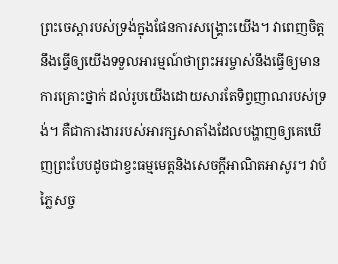ព្រះចេស្ដារបស់ទ្រង់ក្នុងផែនការសង្គ្រោះយើង។ វាពេញចិត្តនឹងធ្វើឲ្យយើងទទួលអារម្មណ៍ថាព្រះអរម្ចាស់នឹងធ្វើឲ្យមានការគ្រោះថ្នាក់ ដល់រូបយើងដោយសារតែទិព្វញាណរបស់ទ្រង់។ គឺជាការងាររបស់អារក្សសាតាំងដែលបង្ហាញឲ្យគេឃើញព្រះបែបដូចជាខ្វះធម្មមេត្តនិងសេចក្ដីអាណិតអាសូរ។ វាបំភ្លៃសច្ច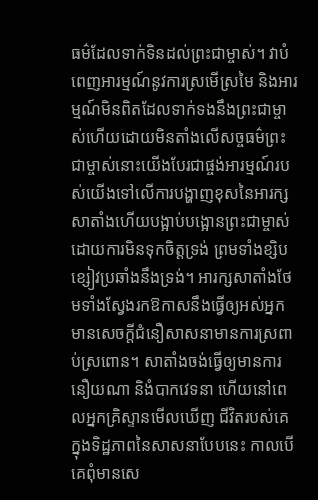ធម៌ដែលទាក់ទិនដល់ព្រះជាម្ចាស់។ វាបំពេញអារម្មណ៍នូវការស្រមើស្រមៃ និងអារម្មណ៍មិនពិតដែលទាក់ទងនឹងព្រះជាម្ចាស់ហើយដោយមិនតាំងលើសច្ចធម៌ព្រះជាម្ចាស់នោះយើងបែរជាផ្ចង់អារម្មណ៍របស់យើងទៅលើការបង្ហាញខុសនៃអារក្សសាតាំងហើយបង្អាប់បង្អោនព្រះជាម្ចាស់ដោយការមិនទុកចិត្តទ្រង់ ព្រមទាំងខ្សិបខ្សៀវប្រឆាំងនឹងទ្រង់។ អារក្សសាតាំងថែមទាំងស្វែងរកឱកាសនឹងធ្វើឲ្យអស់អ្នកមានសេចក្ដីជំនឿសាសនាមានការស្រពាប់ស្រពោន។ សាតាំងចង់ធ្វើឲ្យមានការនឿយណា និងំបាកវេទនា ហើយនៅពេលអ្នកគ្រិស្ទានមើលឃើញ ជីវិតរបស់គេក្នុងទិដ្ឋភាពនៃសាសនាបែបនេះ កាលបើគេពុំមានសេ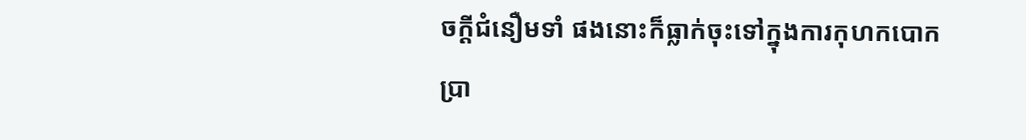ចក្ដីជំនឿមទាំ ផងនោះក៏ធ្លាក់ចុះទៅក្នុងការកុហកបោកប្រា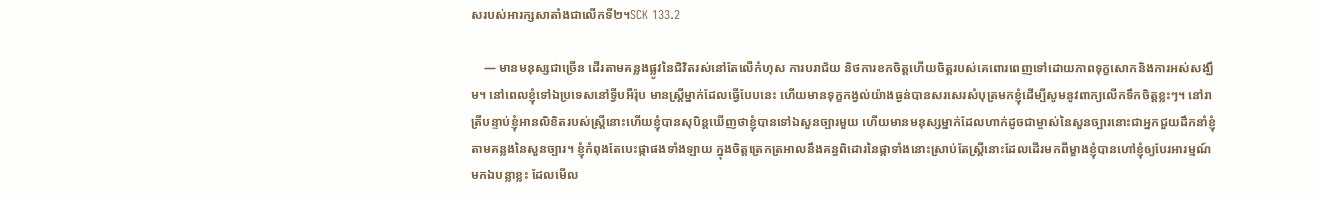សរបស់អារក្សសាតាំងជាលើកទី២។SCK 133.2

    — មានមនុស្សជាច្រើន ដើរតាមគន្លងផ្លូវនៃជិវិតរស់នៅតែលើកំហុស ការបរាជ័យ និថការខកចិត្តហើយចិត្តរបស់គេពោរពេញទៅដោយភាពទុក្ខសោកនិងការអស់សង្ឃឹម។ នៅពេលខ្ញុំទៅឯប្រទេសនៅទ្វីបអឺរ៉ុប មានស្ដ្រីម្នាក់ដែលធ្វើបែបនេះ ហើយមានទុក្ខកង្វល់យ៉ាងធ្ងន់បានសរសេរសំបុត្រមកខ្ញុំដើម្បីសូមនូវពាក្យលើកទឹកចិត្តខ្លះៗ។ នៅរាត្រីបន្ទាប់ខ្ញុំអានលិខិតរបស់ស្ដ្រីនោះហើយខ្ញុំបានសុបិន្តឃើញថាខ្ញុំបានទៅឯសួនច្បារមួយ ហើយមានមនុស្សម្នាក់ដែលហាក់ដូចជាម្ចាស់នៃសួនច្បារនោះជាអ្នកជួយដឹកនាំខ្ញុំតាមគន្លងនៃសួនច្បារ។ ខ្ញុំកំពុងតែបេះផ្កាផងទាំងឡាយ ក្នុងចិត្តត្រេកត្រអាលនឹងគន្ធពិដោរនៃផ្កាទាំងនោះស្រាប់តែស្ដ្រីនោះដែលដើរមកពីម្ខាងខ្ញុំបានហៅខ្ញុំឲ្យបែរអារម្មណ៍មកឯបន្លាខ្លះ ដែលមើល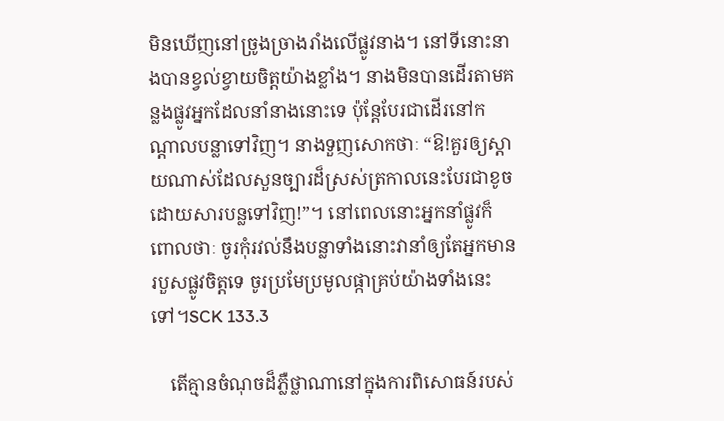មិនឃើញនៅច្រូងច្រាងរាំងលើផ្លូវនាង។ នៅទីនោះនាងបានខ្វល់ខ្វាយចិត្តយ៉ាងខ្លាំង។ នាងមិនបានដើរតាមគន្លងផ្លូវអ្នកដែលនាំនាងនោះទេ ប៉ុន្តែបែរជាដើរនៅកណ្ដាលបន្លាទៅវិញ។ នាងទួញសោកថាៈ “ឱ!គួរឲ្យស្ដាយណាស់ដែលសួនច្បារដ៏ស្រស់ត្រកាលនេះបែរជាខូចដោយសារបន្លទៅវិញ!”។ នៅពេលនោះអ្នកនាំផ្លូវក៏ពោលថាៈ ចូរកុំរវល់នឹងបន្លាទាំងនោះវានាំឲ្យតែអ្នកមានរបួសផ្លូវចិត្តទេ ចូរប្រមែប្រមូលផ្កាគ្រប់យ៉ាងទាំងនេះទៅ។SCK 133.3

    តើគ្មានចំណុចដ៏ភ្លឺថ្លាណានៅក្នុងការពិសោធន៍របស់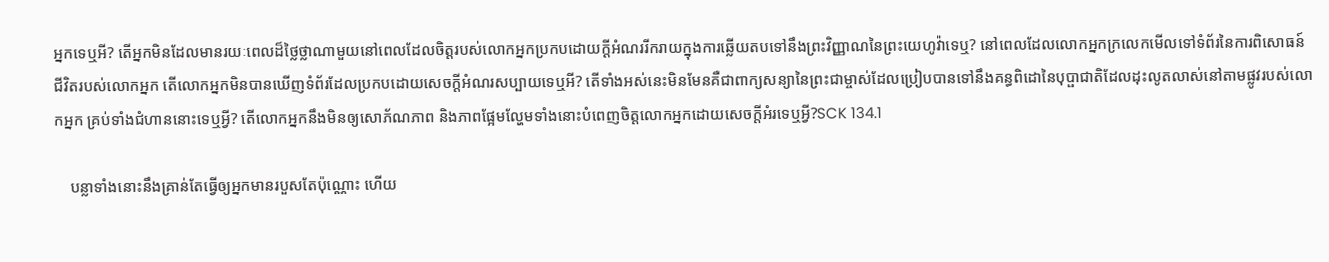អ្នកទេឬអី? តើអ្នកមិនដែលមានរយៈពេលដ៏ថ្លៃថ្លាណាមួយនៅពេលដែលចិត្តរបស់លោកអ្នកប្រកបដោយក្ដីអំណររីករាយក្នុងការឆ្លើយតបទៅនឹងព្រះវិញ្ញាណនៃព្រះយេហូវ៉ាទេឬ? នៅពេលដែលលោកអ្នកក្រលេកមើលទៅទំព័រនៃការពិសោធន៍ជីវិតរបស់លោកអ្នក តើលោកអ្នកមិនបានឃើញទំព័រដែលប្រកបដោយសេចក្ដីអំណរសប្បាយទេឬអី? តើទាំងអស់នេះមិនមែនគឺជាពាក្យសន្យានៃព្រះជាម្ចាស់ដែលប្រៀបបានទៅនឹងគន្ធពិដោនៃបុប្ផាជាតិដែលដុះលូតលាស់នៅតាមផ្លូវរបស់លោកអ្នក គ្រប់ទាំងជំហាននោះទេឬអ្វី? តើលោកអ្នកនឹងមិនឲ្យសោភ័ណភាព និងភាពផ្អែមល្ហែមទាំងនោះបំពេញចិត្តលោកអ្នកដោយសេចក្ដីអំរទេឬអ្វី?SCK 134.1

    បន្លាទាំងនោះនឹងគ្រាន់តែធ្វើឲ្យអ្នកមានរបួសតែប៉ុណ្ណោះ ហើយ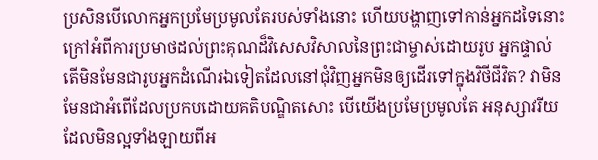ប្រសិនបើលោកអ្នកប្រមែប្រមូលតែរបស់ទាំងនោះ ហើយបង្ហាញទៅកាន់អ្នកដទៃនោះ ក្រៅអំពីការប្រមាថដល់ព្រះគុណដ៏វិសេសវិសាលនៃព្រះជាម្ចាស់ដោយរូប អ្នកផ្ទាល់ តើមិនមែនជារូបអ្នកដំណើរឯទៀតដែលនៅជុំវិញអ្នកមិនឲ្យដើរទៅក្នុងវិថីជីវិត? វាមិនមែនជាអំពើដែលប្រកបដោយគតិបណ្ឌិតសោះ បើយើងប្រមែប្រមូលតែ អនុស្សាវរីយដែលមិនល្អទាំងឡាយពីអ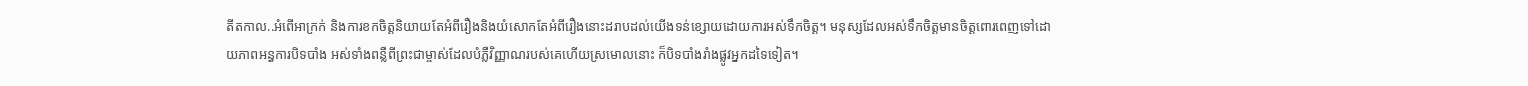តីតកាល..អំពើអាក្រក់ និងការខកចិត្តនិយាយតែអំពីរឿងនិងយំសោកតែអំពីរឿងនោះដរាបដល់យើងទន់ខ្សោយដោយការអស់ទឹកចិត្ត។ មនុស្សដែលអស់ទឹកចិត្តមានចិត្តពោរពេញទៅដោយភាពអន្ធការបិទបាំង អស់ទាំងពន្លឺពីព្រះជាម្ចាស់ដែលបំភ្លឺវិញ្ញាណរបស់គេហើយស្រមោលនោះ ក៏បិទបាំងរាំងផ្លូវអ្នកដទៃទៀត។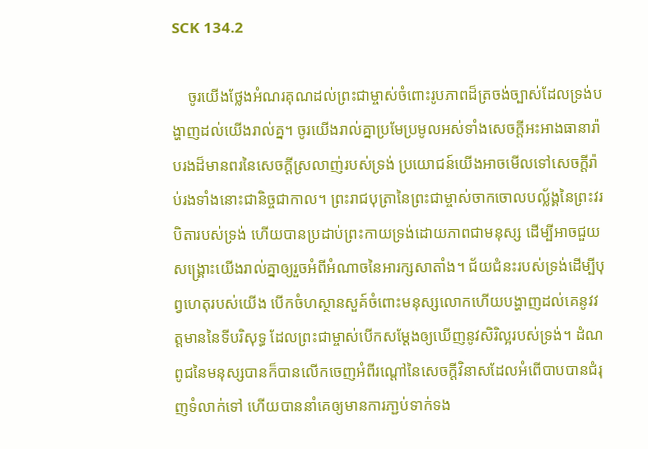SCK 134.2

    ចូរយើងថ្លែងអំណរគុណដល់ព្រះជាម្ចាស់ចំពោះរូបភាពដ៏ត្រចង់ច្បាស់ដែលទ្រង់បង្ហាញដល់យើងរាល់គ្ន។ ចូរយើងរាល់គ្នាប្រមែប្រមូលអស់ទាំងសេចក្ដីអះអាងធានារ៉ាបរងដ៏មានពរនៃសេចក្ដីស្រលាញ់របស់ទ្រង់ ប្រយោជន៍យើងអាចមើលទៅសេចក្ដីរ៉ាប់រងទាំងនោះជានិច្ចជាកាល។ ព្រះរាជបុត្រានៃព្រះជាម្ចាស់ចាកចោលបល្ល័ង្គនៃព្រះវរបិតារបស់ទ្រង់ ហើយបានប្រដាប់ព្រះកាយទ្រង់ដោយភាពជាមនុស្ស ដើម្បីអាចជួយ សង្គ្រោះយើងរាល់គ្នាឲ្យរួចអំពីអំណាចនៃអារក្សសាតាំង។ ជ័យជំនះរបស់ទ្រង់ដើម្បីបុព្វហេតុរបស់យើង បើកចំហស្ថានសួគ៍ចំពោះមនុស្សលោកហើយបង្ហាញដល់គេនូវវត្តមាននៃទីបរិសុទ្ធ ដែលព្រះជាម្ចាស់បើកសម្ដែងឲ្យឃើញនូវសិរិល្អរបស់ទ្រង់។ ដំណពូជនៃមនុស្សបានក៏បានលើកចេញអំពីរណ្ដៅនៃសេចក្ដីវិនាសដែលអំពើបាបបានជំរុញទំលាក់ទៅ ហើយបាននាំគេឲ្យមានការភា្ជប់ទាក់ទង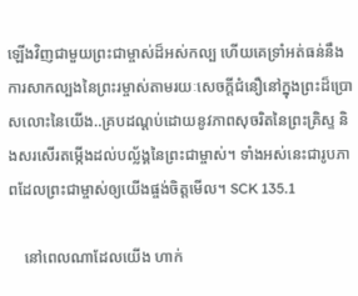ឡើងវិញជាមួយព្រះជាម្ចាស់ដ៏អស់កល្ប ហើយគេទ្រាំអត់ធន់នឹងការសាកល្បងនៃព្រះរម្ចាស់តាមរយៈសេចក្ដីជំនឿនៅក្នុងព្រះដ៏ប្រោសលោះនៃយើង..គ្របដណ្ដប់ដោយនូវភាពសុចរិតនៃព្រះគ្រិស្ទ និងសរសើរតម្កើងដល់បល្ល័ង្គនៃព្រះជាម្ចាស់។ ទាំងអស់នេះជារូបភាពដែលព្រះជាម្ចាស់ឲ្យយើងផ្ចង់ចិត្តមើល។ SCK 135.1

    នៅពេលណាដែលយើង ហាក់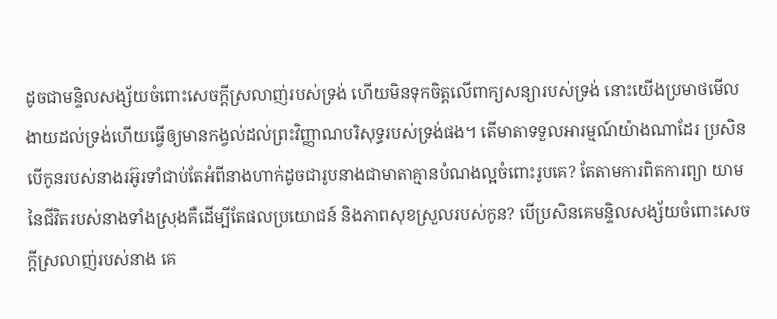ដូចជាមន្ទិលសង្ស័យចំពោះសេចក្ដីស្រលាញ់របស់ទ្រង់ ហើយមិនទុកចិត្តលើពាក្យសន្យារបស់ទ្រង់ នោះយើងប្រមាថមើលងាយដល់ទ្រង់ហើយធ្វើឲ្យមានកង្វល់ដល់ព្រះវិញ្ញាណបរិសុទ្ធរបស់ទ្រង់ផង។ តើមាតាទទួលអារម្មណ៍យ៉ាងណាដែរ ប្រសិនបើកូនរបស់នាងរអ៊ូរទាំជាប់តែអំពីនាងហាក់ដូចជារូបនាងជាមាតាគ្មានបំណងល្អចំពោះរូបគេ? តែតាមការពិតការព្យា យាមនៃជីវិតរបស់នាងទាំងស្រុងគឺដើម្បីតែផលប្រយោជន៍ និងភាពសុខស្រួលរបស់កូន? បើប្រសិនគេមន្ទិលសង្ស័យចំពោះសេចក្ដីស្រលាញ់របស់នាង គេ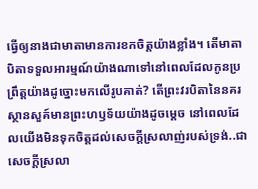ធ្វើឲ្យនាងជាមាតាមានការខកចិត្តយ៉ាងខ្លាំង។ តើមាតាបិតាទទួលអារម្មណ៍យ៉ាងណាទៅនៅពេលដែលកូនប្រព្រឹត្តយ៉ាងដូច្នោះមកលើរូបគាត់? តើព្រះវរបិតានៃនគរស្ថានសួគ៍មានព្រះហឫទ័យយ៉ាងដូចម្ដេច នៅពេលដែលយើងមិនទុកចិត្តដល់សេចក្ដីស្រលាញ់របស់ទ្រង់..ជាសេចក្ដីស្រលា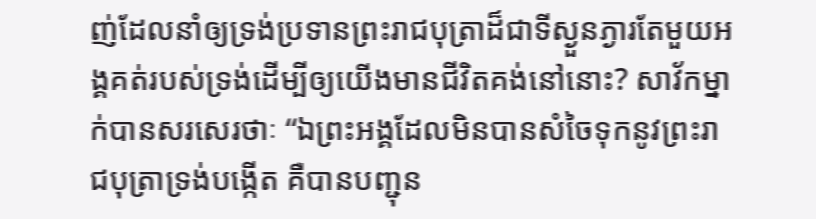ញ់ដែលនាំឲ្យទ្រង់ប្រទានព្រះរាជបុត្រាដ៏ជាទីស្ងួនភ្ងារតែមួយអង្គគត់របស់ទ្រង់ដើម្បីឲ្យយើងមានជីវិតគង់នៅនោះ? សាវ័កម្នាក់បានសរសេរថាៈ “ឯព្រះអង្គដែលមិនបានសំចៃទុកនូវព្រះរាជបុត្រាទ្រង់បង្កើត គឺបានបញ្ជុន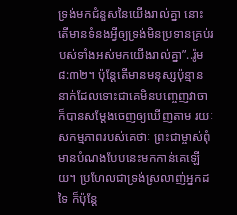ទ្រង់មកជំនួសនៃយើងរាល់គ្នា នោះតើមានទំនងអ្វីឲ្យទ្រង់មិនប្រទានគ្រប់របស់ទាំងអស់មកយើងរាល់គ្នា”..រ៉ូម៨:៣២។ ប៉ុន្តែតើមានមនុស្សប៉ុន្មាននាក់ដែលទោះជាគេមិនបញ្ចេញវាចា ក៏បានសម្ដែងចេញឲ្យឃើញតាម រយៈសកម្មភាពរបស់គេថាៈ ព្រះជាម្ចាស់ពុំមានបំណងបែបនេះមកកាន់គេឡើយ។ ប្រហែលជាទ្រង់ស្រលាញ់អ្នកដទៃ ក៏ប៉ុន្តែ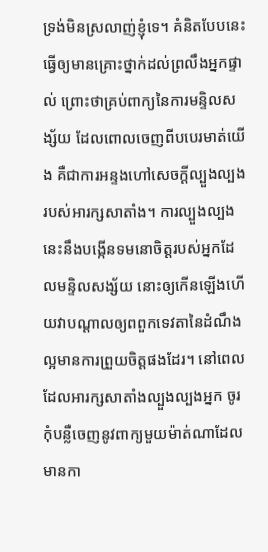ទ្រង់មិនស្រលាញ់ខ្ញុំទេ។ គំនិតបែបនេះធ្វើឲ្យមានគ្រោះថ្នាក់ដល់ព្រលឹងអ្នកផ្ទាល់ ព្រោះថាគ្រប់ពាក្យនៃការមន្ទិលសង្ស័យ ដែលពោលចេញពីបបេរមាត់យើង គឺជាការអន្ទងហៅសេចក្ដីល្បួងល្បងរបស់អារក្សសាតាំង។ ការល្បួងល្បងនេះនឹងបង្កើនទមនោចិត្តរបស់អ្នកដែលមន្ទិលសង្ស័យ នោះឲ្យកើនឡើងហើយវាបណ្ដាលឲ្យពពួកទេវតានៃដំណឹងល្អមានការព្រួយចិត្តផងដែរ។ នៅពេលដែលអារក្សសាតាំងល្បួងល្បងអ្នក ចូរកុំបន្លឺចេញនូវពាក្យមួយម៉ាត់ណាដែលមានកា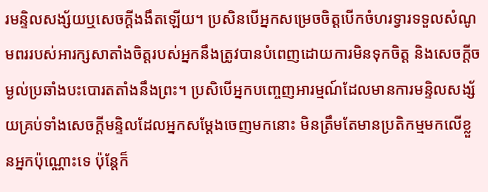រមន្ទិលសង្ស័យឬសេចក្ដីងងឹតឡើយ។ ប្រសិនបើអ្នកសម្រេចចិត្តបើកចំហរទ្វារទទួលសំណូមពររបស់អារក្សសាតាំងចិត្តរបស់អ្នកនឹងត្រូវបានបំពេញដោយការមិនទុកចិត្ត និងសេចក្ដីចម្ងល់ប្រឆាំងបះបោរតតាំងនឹងព្រះ។ ប្រសិបើអ្នកបញ្ចេញអារម្មណ៍ដែលមានការមន្ទិលសង្ស័យគ្រប់ទាំងសេចក្ដីមន្ទិលដែលអ្នកសម្ដែងចេញមកនោះ មិនត្រឹមតែមានប្រតិកម្មមកលើខ្លួនអ្នកប៉ុណ្ណោះទេ ប៉ុន្តែក៏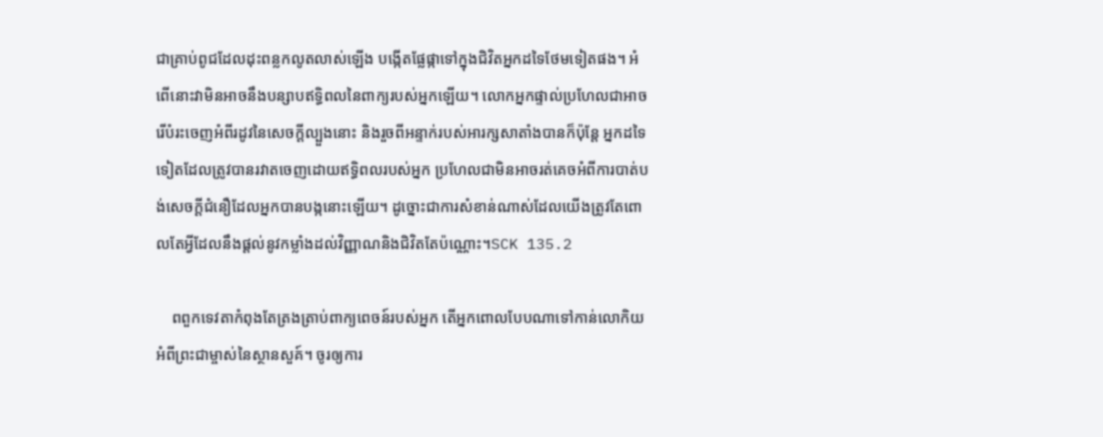ជាគ្រាប់ពូជដែលដុះពន្លកលូតលាស់ឡើង បង្កើតផ្លែផ្កាទៅក្នុងជិវិតអ្នកដទៃថែមទៀតផង។ អំពើនោះវាមិនអាចនឹងបន្សាបឥទ្ធិពលនៃពាក្យរបស់អ្នកឡើយ។ លោកអ្នកផ្ទាល់ប្រហែលជាអាចរើបំរះចេញអំពីរដូវនៃសេចក្ដីល្បួងនោះ និងរួចពីអន្ទាក់របស់អារក្សសាតាំងបានក៏ប៉ុន្តែ អ្នកដទៃទៀតដែលត្រូវបានរវាតចេញដោយឥទ្ធិពលរបស់អ្នក ប្រហែលជាមិនអាចរត់គេចអំពីការបាត់បង់សេចក្ដីជំនឿដែលអ្នកបានបង្កនោះឡើយ។ ដូច្នោះជាការសំខាន់ណាស់ដែលយើងត្រូវតែពោលតែអ្វីដែលនឹងផ្ដល់នូវកម្លាំងដល់វិញ្ញាណនិងជិវិតតែប៉ណ្ណោះ។SCK 135.2

    ពពួកទេវតាកំពុងតែត្រងត្រាប់ពាក្យពេចន៍របស់អ្នក តើអ្នកពោលបែបណាទៅកាន់លោកិយអំពីព្រះជាម្ចាស់នៃស្ថានសួគ៍។ ចូរឲ្យការ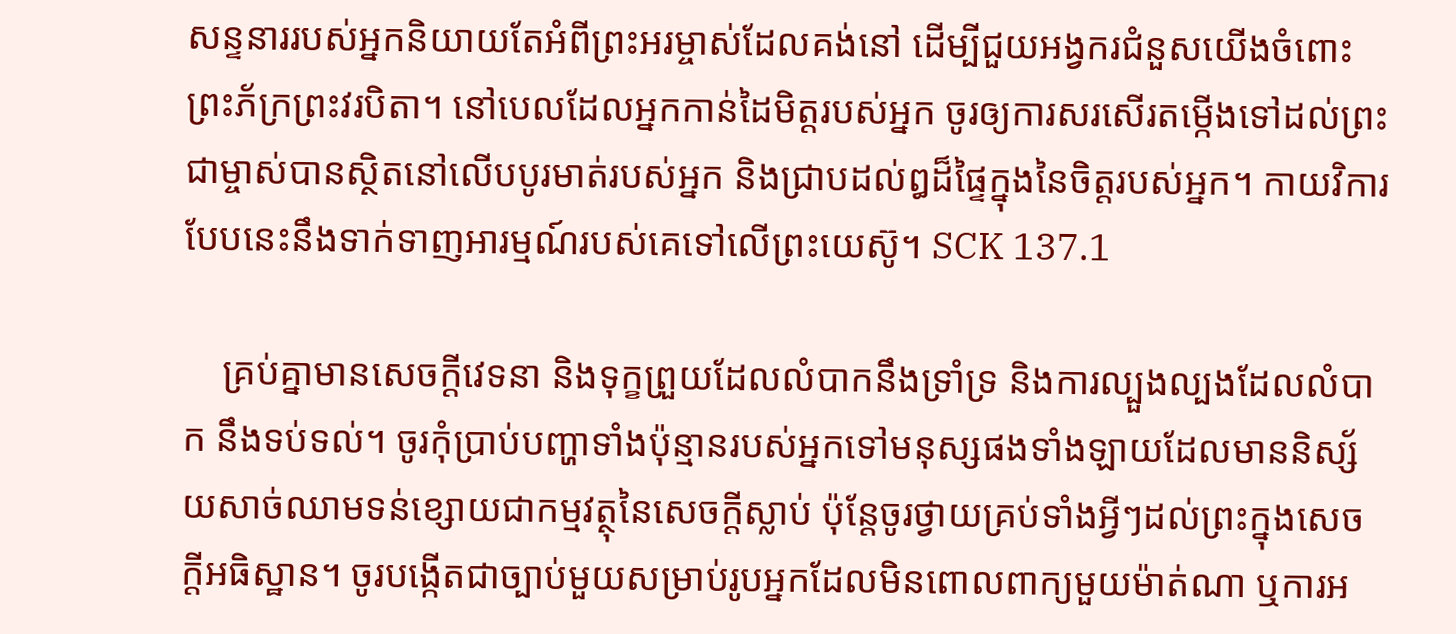សន្ទនាររបស់អ្នកនិយាយតែអំពីព្រះអរម្ចាស់ដែលគង់នៅ ដើម្បីជួយអង្វករជំនួសយើងចំពោះព្រះភ័ក្រព្រះវរបិតា។ នៅបេលដែលអ្នកកាន់ដៃមិត្តរបស់អ្នក ចូរឲ្យការសរសើរតម្កើងទៅដល់ព្រះជាម្ចាស់បានស្ថិតនៅលើបបូរមាត់របស់អ្នក និងជ្រាបដល់ឰដ៏ផ្ទៃក្នុងនៃចិត្តរបស់អ្នក។ កាយវិការបែបនេះនឹងទាក់ទាញអារម្មណ៍របស់គេទៅលើព្រះយេស៊ូ។ SCK 137.1

    គ្រប់គ្នាមានសេចក្ដីវេទនា និងទុក្ខព្រួយដែលលំបាកនឹងទ្រាំទ្រ និងការល្បួងល្បងដែលលំបាក នឹងទប់ទល់។ ចូរកុំប្រាប់បញ្ហាទាំងប៉ុន្មានរបស់អ្នកទៅមនុស្សផងទាំងឡាយដែលមាននិស្ស័យសាច់ឈាមទន់ខ្សោយជាកម្មវត្ថុនៃសេចក្ដីស្លាប់ ប៉ុន្តែចូរថ្វាយគ្រប់ទាំងអ្វីៗដល់ព្រះក្នុងសេចក្ដីអធិស្ឋាន។ ចូរបង្កើតជាច្បាប់មួយសម្រាប់រូបអ្នកដែលមិនពោលពាក្យមួយម៉ាត់ណា ឬការអ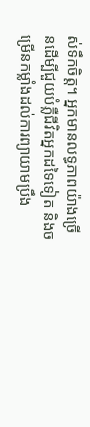ស់ទឹកចិត្ត។ អ្នកមានលទ្ធភាពយ៉ាងច្រើនដើម្បីជួយបំភ្លឺជីវិតអ្នកដទៃទៀត និងចម្រើនកម្លាំងដល់ការព្យាយាមប្រឹង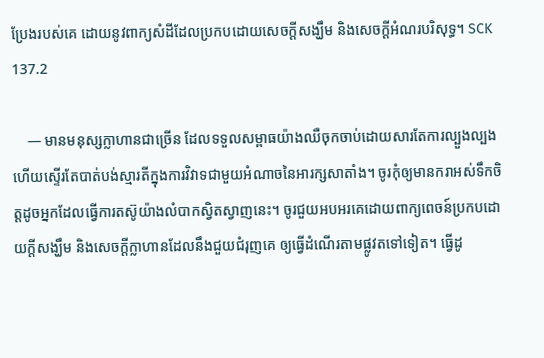ប្រែងរបស់គេ ដោយនូវពាក្យសំដីដែលប្រកបដោយសេចក្ដីសង្ឃឹម និងសេចក្ដីអំណរបរិសុទ្ធ។ SCK 137.2

    — មានមនុស្សក្លាហានជាច្រើន ដែលទទួលសម្ពាធយ៉ាងឈឺចុកចាប់ដោយសារតែការល្បួងល្បង ហើយស្ទើរតែបាត់បង់ស្មារតីក្នុងការវិវាទជាមួយអំណាចនៃអារក្សសាតាំង។ ចូរកុំឲ្យមានករាអស់ទឹកចិត្តដូចអ្នកដែលធ្វើការតស៊ូយ៉ាងលំបាកស្វិតស្វាញនេះ។ ចូរជួយអបអរគេដោយពាក្យពេចន៍ប្រកបដោយក្ដីសង្ឃឹម និងសេចក្ដីក្លាហានដែលនឹងជួយជំរុញគេ ឲ្យធ្វើដំណើរតាមផ្លូវតទៅទៀត។ ធ្វើដូ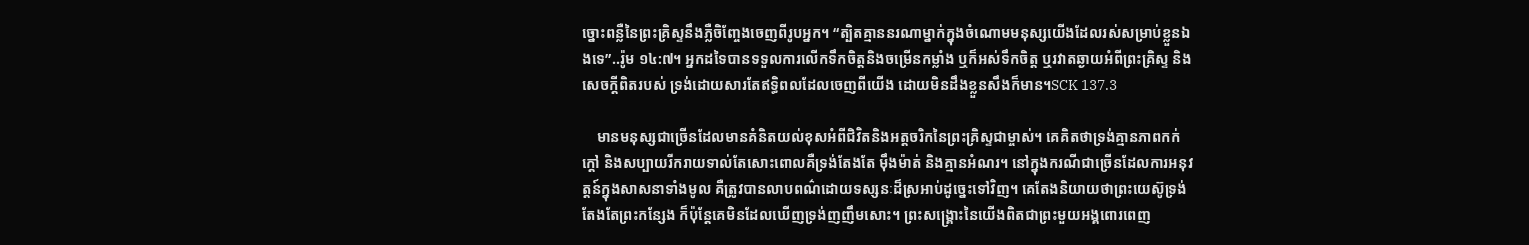ច្នោះពន្លឺនៃព្រះគ្រិស្ទនឹងភ្លឺចិញ្ចែងចេញពីរូបអ្នក។ “ត្បិតគ្មាននរណាម្នាក់ក្នុងចំណោមមនុស្សយើងដែលរស់សម្រាប់ខ្លួនឯងទេ”..រ៉ូម ១៤:៧។ អ្នកដទៃបានទទួលការលើកទឹកចិត្តនិងចម្រើនកម្លាំង ឬក៏អស់ទឹកចិត្ត ឬរវាតឆ្ងាយអំពីព្រះគ្រិស្ទ និងសេចក្ដីពិតរបស់ ទ្រង់ដោយសារតែឥទ្ធិពលដែលចេញពីយើង ដោយមិនដឹងខ្លួនសឹងក៏មាន។SCK 137.3

    មានមនុស្សជាច្រើនដែលមានគំនិតយល់ខុសអំពីជិវិតនិងអត្តចរិកនៃព្រះគ្រិស្ទជាម្ចាស់។ គេគិតថាទ្រង់គ្មានភាពកក់ក្ដៅ និងសប្បាយរីករាយទាល់តែសោះពោលគឺទ្រង់តែងតែ ម៉ឹងម៉ាត់ និងគ្មានអំណរ។ នៅក្នុងករណីជាច្រើនដែលការអនុវត្តន៍ក្នុងសាសនាទាំងមូល គឺត្រូវបានលាបពណ៌ដោយទស្សនៈដ៏ស្រអាប់ដូច្នេះទៅវិញ។ គេតែងនិយាយថាព្រះយេស៊ូទ្រង់តែងតែព្រះកន្សែង ក៏ប៉ុន្តែគេមិនដែលឃើញទ្រង់ញញឹមសោះ។ ព្រះសង្គ្រោះនៃយើងពិតជាព្រះមួយអង្គពោរពេញ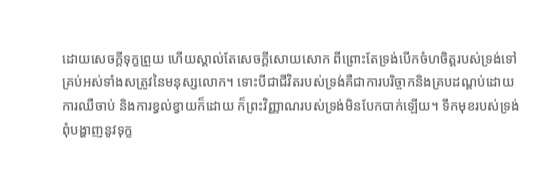ដោយសេចក្ដីទុក្ខព្រួយ ហើយស្គាល់តែសេចក្ដីសោយសោក ពីព្រោះតែទ្រង់បើកចំហចិត្តរបស់ទ្រង់ទៅគ្រប់អស់ទាំងសត្រូវនៃមនុស្សលោក។ ទោះបីជាជីវិតរបស់ទ្រង់គឺជាការបរិច្ចាកនិងគ្របដណ្ដប់ដោយការឈឺចាប់ និងការខ្វល់ខ្វាយក៏ដោយ ក៏ព្រះវិញ្ញាណរបស់ទ្រង់មិនបែកបាក់ឡើយ។ ទឹកមុខរបស់ទ្រង់ពុំបង្ហាញនូវទុក្ខ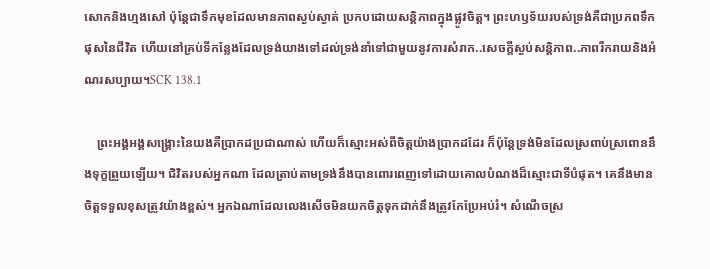សោកនិងហ្មងសៅ ប៉ុន្តែជាទឹកមុខដែលមានភាពស្ងប់ស្ងាត់ ប្រកបដោយសន្តិភាពក្នុងផ្លូវចិត្ត។ ព្រះហឫទ័យរបស់ទ្រង់គឺជាប្រភពទឹកផុសនៃជីវិត ហើយនៅគ្រប់ទីកន្លែងដែលទ្រង់យាងទៅដល់ទ្រង់នាំទៅជាមួយនូវការសំរាក..សេចក្ដីស្ងប់សន្តិភាព..ភាពរីករាយនិងអំណរសប្បាយ។SCK 138.1

    ព្រះអង្គអង្គសង្គ្រោះនៃយងគឺប្រាកដប្រជាណាស់ ហើយក៏ស្មោះអស់ពីចិត្តយ៉ាងប្រាកដដែរ ក៏ប៉ុន្តែទ្រង់មិនដែលស្រពាប់ស្រពោននឹងទុក្ខព្រួយឡើយ។ ជិវិតរបស់អ្នកណា ដែលត្រាប់តាមទ្រង់នឹងបានពោរពេញទៅដោយគោលបំណងដ៏ស្មោះជាទីបំផុត។ គេនឹងមានចិត្តទទួលខុសត្រូវយ៉ាងខ្ពស់។ អ្នកឯណាដែលលេងសើចមិនយកចិត្តទុកដាក់នឹងត្រូវកែប្រែអប់រំ។ សំណើចស្រ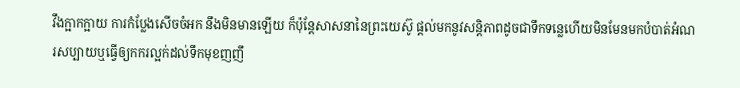វឹងក្អាកក្អាយ ការកំប្លែងសើចចំអក នឹងមិនមានឡើយ ក៏ប៉ុន្តែសាសនានៃព្រះយេស៊ូ ផ្ដល់មកនូវសន្ដិភាពដូចជាទឹកទន្លេហើយមិនមែនមកបំបាត់អំណរសប្បាយឬធ្វើឲ្យកករល្អក់ដល់ទឹកមុខញញឹ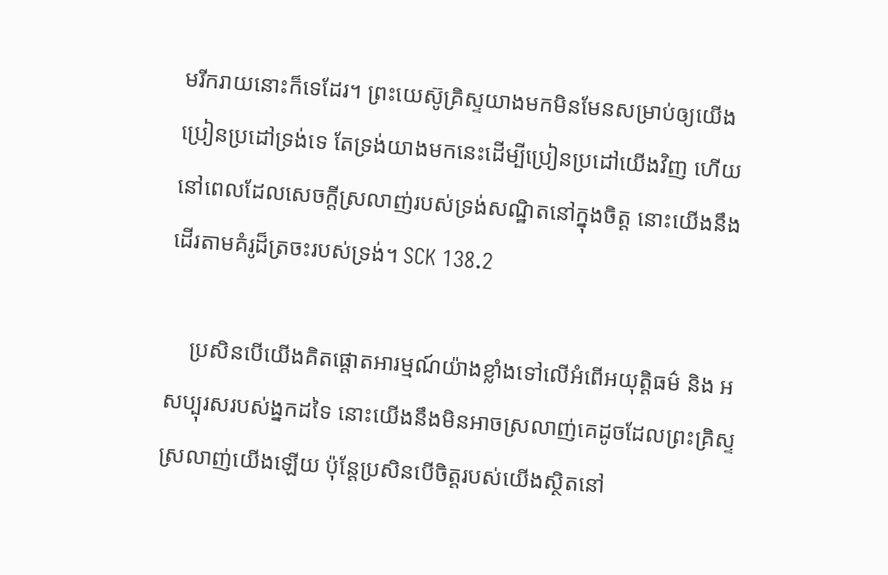មរីករាយនោះក៏ទេដែរ។ ព្រះយេស៊ូគ្រិស្ទយាងមកមិនមែនសម្រាប់ឲ្យយើងប្រៀនប្រដៅទ្រង់ទេ តែទ្រង់យាងមកនេះដើម្បីប្រៀនប្រដៅយើងវិញ ហើយនៅពេលដែលសេចក្ដីស្រលាញ់របស់ទ្រង់សណ្ឋិតនៅក្នុងចិត្ត នោះយើងនឹងដើរតាមគំរូដ៏ត្រចះរបស់ទ្រង់។ SCK 138.2

    ប្រសិនបើយើងគិតផ្ដោតអារម្មណ៍យ៉ាងខ្លាំងទៅលើអំពើអយុត្តិធម៌ និង អសប្បុរសរបស់ង្នកដទៃ នោះយើងនឹងមិនអាចស្រលាញ់គេដូចដែលព្រះគ្រិស្ទស្រលាញ់យើងឡើយ ប៉ុន្តែប្រសិនបើចិត្តរបស់យើងស្ថិតនៅ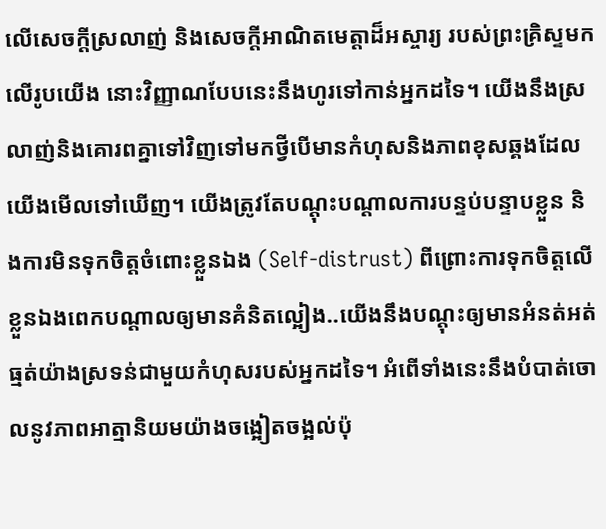លើសេចក្ដីស្រលាញ់ និងសេចក្ដីអាណិតមេត្តាដ៏អស្ចារ្យ របស់ព្រះគ្រិស្ទមកលើរូបយើង នោះវិញ្ញាណបែបនេះនឹងហូរទៅកាន់អ្នកដទៃ។ យើងនឹងស្រលាញ់និងគោរពគ្នាទៅវិញទៅមកថ្វីបើមានកំហុសនិងភាពខុសឆ្គងដែលយើងមើលទៅឃើញ។ យើងត្រូវតែបណ្ដុះបណ្ដាលការបន្ទប់បន្ទាបខ្លួន និងការមិនទុកចិត្តចំពោះខ្លួនឯង (Self-distrust) ពីព្រោះការទុកចិត្តលើខ្លួនឯងពេកបណ្ដាលឲ្យមានគំនិតល្អៀង..យើងនឹងបណ្ដុះឲ្យមានអំនត់អត់ធ្មត់យ៉ាងស្រទន់ជាមួយកំហុសរបស់អ្នកដទៃ។ អំពើទាំងនេះនឹងបំបាត់ចោលនូវភាពអាត្មានិយមយ៉ាងចង្អៀតចង្អល់ប៉ុ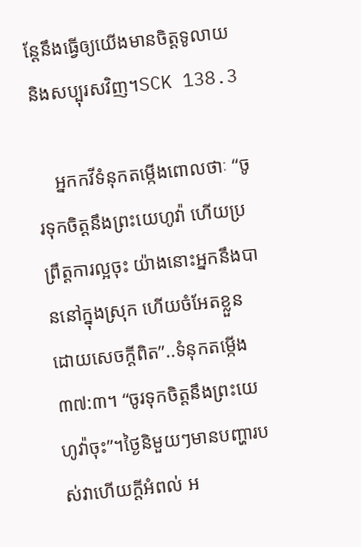ន្តែនឹងធ្វើឲ្យយើងមានចិត្តទូលាយនិងសប្បុរសវិញ។SCK 138.3

    អ្នកកវីទំនុកតម្កើងពោលថាៈ “ចូរទុកចិត្តនឹងព្រះយេហូវ៉ា ហើយប្រព្រឹត្តការល្អចុះ យ៉ាងនោះអ្នកនឹងបាននៅក្នុងស្រុក ហើយចំអែតខ្លួនដោយសេចក្ដីពិត”..ទំនុកតម្កើង ៣៧:៣។ “ចូរទុកចិត្តនឹងព្រះយេហូវ៉ាចុះ”។ថ្ងៃនិមួយៗមានបញ្ហារបស់វាហើយក្ដីអំពល់ អ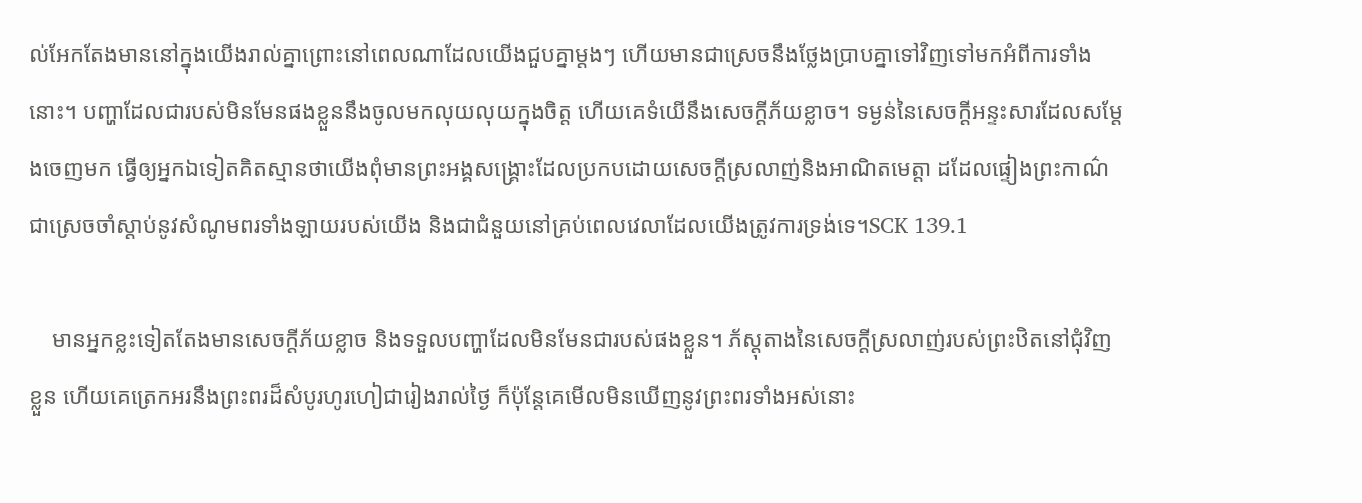ល់អែកតែងមាននៅក្នុងយើងរាល់គ្នាព្រោះនៅពេលណាដែលយើងជួបគ្នាម្ដងៗ ហើយមានជាស្រេចនឹងថ្លែងប្រាបគ្នាទៅវិញទៅមកអំពីការទាំងនោះ។ បញ្ហាដែលជារបស់មិនមែនផងខ្លួននឹងចូលមកលុយលុយក្នុងចិត្ត ហើយគេទំយើនឹងសេចក្ដីភ័យខ្លាច។ ទម្ងន់នៃសេចក្ដីអន្ទះសារដែលសម្ដែងចេញមក ធ្វើឲ្យអ្នកឯទៀតគិតស្មានថាយើងពុំមានព្រះអង្គសង្គ្រោះដែលប្រកបដោយសេចក្ដីស្រលាញ់និងអាណិតមេត្តា ដដែលផ្ទៀងព្រះកាណ៌ជាស្រេចចាំស្ដាប់នូវសំណូមពរទាំងឡាយរបស់យើង និងជាជំនួយនៅគ្រប់ពេលវេលាដែលយើងត្រូវការទ្រង់ទេ។SCK 139.1

    មានអ្នកខ្លះទៀតតែងមានសេចក្ដីភ័យខ្លាច និងទទួលបញ្ហាដែលមិនមែនជារបស់ផងខ្លួន។ ភ័ស្ដុតាងនៃសេចក្ដីស្រលាញ់របស់ព្រះឋិតនៅជុំវិញខ្លួន ហើយគេត្រេកអរនឹងព្រះពរដ៏សំបូរហូរហៀជារៀងរាល់ថ្ងៃ ក៏ប៉ុន្តែគេមើលមិនឃើញនូវព្រះពរទាំងអស់នោះ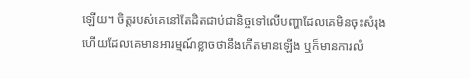ឡើយ។ ចិត្តរបស់គេនៅតែដិតជាប់ជានិច្ចទៅលើបញ្ហាដែលគេមិនចុះសំរុង ហើយដែលគេមានអារម្មណ៍ខ្លាចថានឹងកើតមានឡើង ឬក៏មានការលំ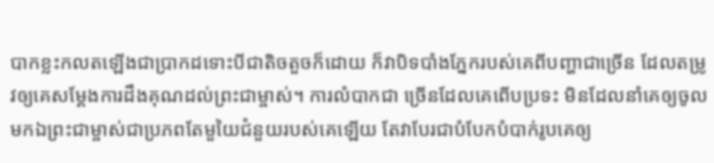បាកខ្លះកលតឡើងជាប្រាកដទោះបីជាតិចតួចក៏ដោយ ក៏វាបិទបាំងភ្នែករបស់គេពីបញ្ហាជាច្រើន ដែលតម្រូវឲ្យគេសម្ដែងការដឹងគុណដល់ព្រះជាម្ចាស់។ ការលំបាកជា ច្រើនដែលគេពើបប្រទះ មិនដែលនាំគេឲ្យចូលមកឯព្រះជាម្ចាស់ជាប្រភពតែមួយៃជំនួយរបស់គេឡើយ តែវាបែរជាបំបែកបំបាក់រូបគេឲ្យ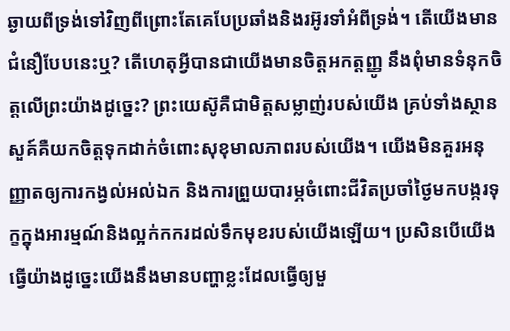ឆ្ងាយពីទ្រង់ទៅវិញពីព្រោះតែគេបែប្រឆាំងនិងរអ៊ូរទាំអំពីទ្រង់។ តើយើងមានជំនឿបែបនេះឬ? តើហេតុអ្វីបានជាយើងមានចិត្តអកត្តញ្ញូ នឹងពុំមានទំនុកចិត្តលើព្រះយ៉ាងដូច្នេះ? ព្រះយេស៊ូគឺជាមិត្តសម្លាញ់របស់យើង គ្រប់ទាំងស្ថានសួគ៍គឺយកចិត្តទុកដាក់ចំពោះសុខុមាលភាពរបស់យើង។ យើងមិនគួរអនុញ្ញាតឲ្យការកង្វល់អល់ឯក និងការព្រួយបារម្ភចំពោះជីវិតប្រចាំថ្ងៃមកបង្ករទុក្ខក្នុងអារម្មណ៍និងល្អក់កករដល់ទឹកមុខរបស់យើងឡើយ។ ប្រសិនបើយើងធ្វើយ៉ាងដូច្នេះយើងនឹងមានបញ្ហាខ្លះដែលធ្វើឲ្យមួ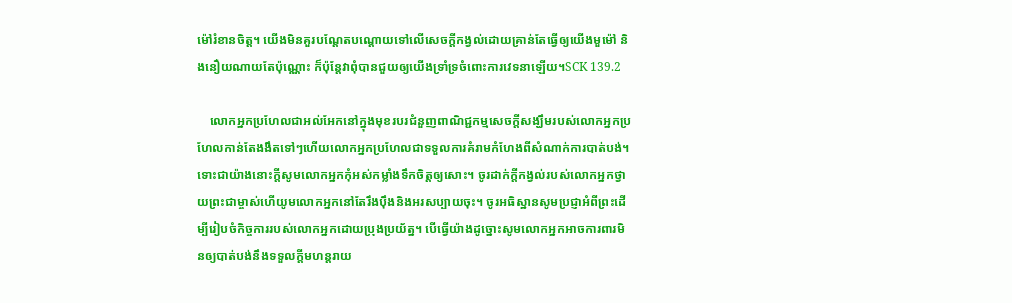ម៉ៅរំខានចិត្ត។ យើងមិនគួរបណ្ដែតបណ្ដោយទៅលើសេចក្ដីកង្វល់ដោយគ្រាន់តែធ្វើឲ្យយើងមួម៉ៅ និងនឿយណាយតែប៉ុណ្ណោះ ក៏ប៉ុន្តែវាពុំបានជួយឲ្យយើងទ្រាំទ្រចំពោះការវេទនាឡើយ។SCK 139.2

    លោកអ្នកប្រហែលជាអល់អែកនៅក្នុងមុខរបរជំនួញពាណិជ្ជកម្មសេចក្ដីសង្ឃឹមរបស់លោកអ្នកប្រហែលកាន់តែងងឹតទៅៗហើយលោកអ្នកប្រហែលជាទទួលការគំរាមកំហែងពីសំណាក់ការបាត់បង់។ ទោះជាយ៉ាងនោះក្ដីសូមលោកអ្នកកុំអស់កម្លាំងទឹកចិត្តឲ្យសោះ។ ចូរដាក់ក្ដីកង្វល់របស់លោកអ្នកថ្វាយព្រះជាម្ចាស់ហើយូមលោកអ្នកនៅតែរឹងប៉ឹងនិងអរសប្បាយចុះ។ ចូរអធិស្ឋានសូមប្រជ្ញាអំពីព្រះដើម្បីរៀបចំកិច្ចការរបស់លោកអ្នកដោយប្រុងប្រយ័ត្ន។ បើធ្វើយ៉ាងដូច្នោះសូមលោកអ្នកអាចការពារមិនឲ្យបាត់បង់នឹងទទួលក្ដីមហន្តរាយ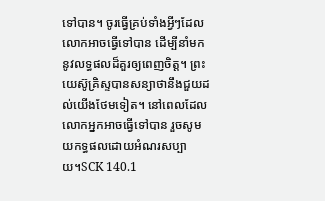ទៅបាន។ ចូរធ្វើគ្រប់ទាំងអ្វីៗដែលលោកអាចធ្វើទៅបាន ដើម្បីនាំមកនូវលទ្ធផលដ៏គួរឲ្យពេញចិត្ត។ ព្រះយេស៊ូគ្រិស្ទបានសន្យាថានឹងជួយដល់យើងថែមទៀត។ នៅពេលដែលលោកអ្នកអាចធ្វើទៅបាន រួចសូមយកទ្ធផលដោយអំណរសប្បាយ។SCK 140.1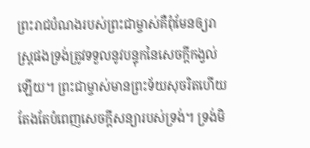ព្រះរាជបំណងរបស់ព្រះជាម្ចាស់គឺពុំមែនឲ្យរាស្ដ្រផងទ្រង់ត្រូវទទួលនូវបន្ទុកនៃសេចក្ដីកង្វល់ឡើយ។ ព្រះជាម្ចាស់មានព្រះទ័យសុចរិតហើយតែងតែបំពេញសេចក្ដីសន្យារបស់ទ្រង់។ ទ្រង់មិ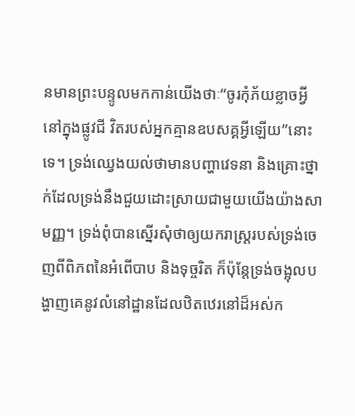នមានព្រះបន្ទូលមកកាន់យើងថាៈ“ចូរកុំភ័យខ្លាចអ្វី នៅក្នុងផ្លូវជី វិតរបស់អ្នកគ្មានឧបសគ្គអ្វីឡើយ”នោះទេ។ ទ្រង់ឈ្វេងយល់ថាមានបញ្ហាវេទនា និងគ្រោះថ្នាក់ដែលទ្រង់នឹងជួយដោះស្រាយជាមួយយើងយ៉ាងសាមញ្ញ។ ទ្រង់ពុំបានស្នើរសុំថាឲ្យយករាស្ដ្ររបស់ទ្រង់ចេញពីពិភពនៃអំពើបាប និងទុច្ចរិត ក៏ប៉ុន្តែទ្រង់ចង្អុលបង្ហាញគេនូវលំនៅដ្ឋានដែលឋិតឋេរនៅដ៏អស់ក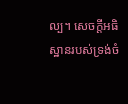ល្ប។ សេចក្ដីអធិស្ឋានរបស់ទ្រង់ចំ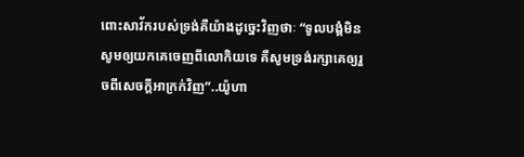ពោះសាវ័ករបស់ទ្រង់គឺយ៉ាងដូច្នេះវិញថាៈ “ទូលបង្គំមិនសូមឲ្យយកគេចេញពីលោកិយទេ គឺសូមទ្រង់រក្សាគេឲ្យរួចពីសេចក្ដីអាក្រក់វិញ”..យ៉ូហា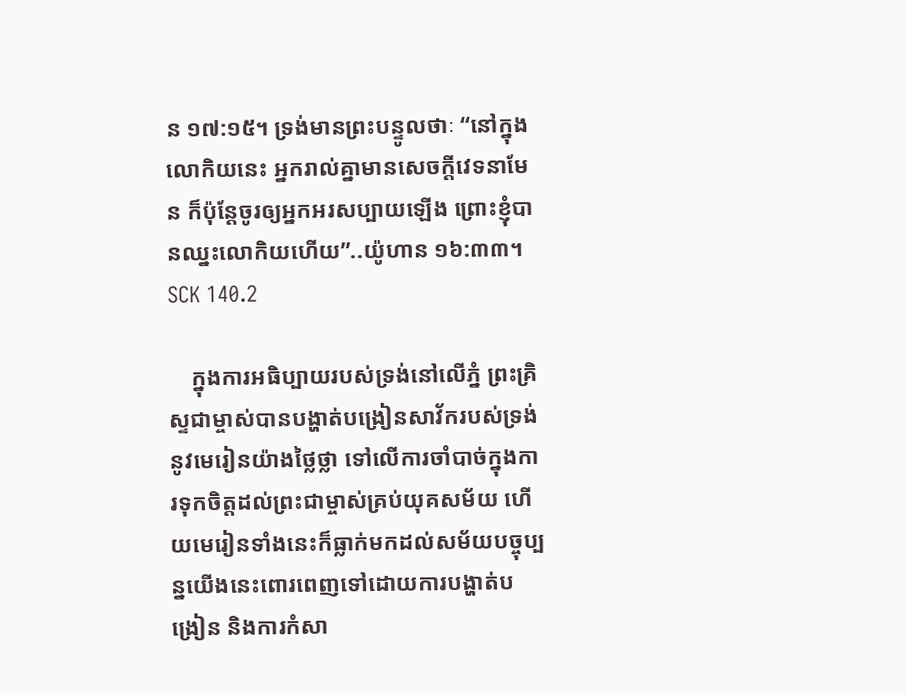ន ១៧:១៥។ ទ្រង់មានព្រះបន្ទូលថាៈ “នៅក្នុងលោកិយនេះ អ្នករាល់គ្នាមានសេចក្ដីវេទនាមែន ក៏ប៉ុន្តែចូរឲ្យអ្នកអរសប្បាយឡើង ព្រោះខ្ញុំបានឈ្នះលោកិយហើយ”..យ៉ូហាន ១៦:៣៣។ SCK 140.2

    ក្នុងការអធិប្បាយរបស់ទ្រង់នៅលើភ្នំ ព្រះគ្រិស្ទជាម្ចាស់បានបង្ហាត់បង្រៀនសាវ័ករបស់ទ្រង់នូវមេរៀនយ៉ាងថ្លៃថ្លា ទៅលើការចាំបាច់ក្នុងការទុកចិត្តដល់ព្រះជាម្ចាស់គ្រប់យុគសម័យ ហើយមេរៀនទាំងនេះក៏ធ្លាក់មកដល់សម័យបច្ចុប្បន្នយើងនេះពោរពេញទៅដោយការបង្ហាត់បង្រៀន និងការកំសា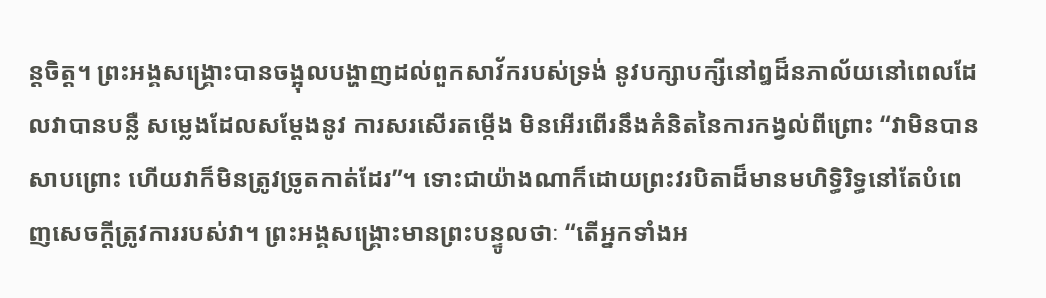ន្ដចិត្ត។ ព្រះអង្គសង្គ្រោះបានចង្អុលបង្ហាញដល់ពួកសាវ័ករបស់ទ្រង់ នូវបក្សាបក្សីនៅឰដ៏នភាល័យនៅពេលដែលវាបានបន្លឺ សម្លេងដែលសម្ដែងនូវ ការសរសើរតម្កើង មិនអើរពើរនឹងគំនិតនៃការកង្វល់ពីព្រោះ “វាមិនបានសាបព្រោះ ហើយវាក៏មិនត្រូវច្រូតកាត់ដែរ”។ ទោះជាយ៉ាងណាក៏ដោយព្រះវរបិតាដ៏មានមហិទ្ធិរិទ្ធនៅតែបំពេញសេចក្ដីត្រូវការរបស់វា។ ព្រះអង្គសង្គ្រោះមានព្រះបន្ទូលថាៈ “តើអ្នកទាំងអ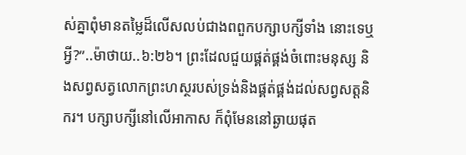ស់គ្នាពុំមានតម្លៃដ៏លើសលប់ជាងពពួកបក្សាបក្សីទាំង នោះទេឬអ្វី?”..ម៉ាថាយ..៦:២៦។ ព្រះដែលជួយផ្គត់ផ្គង់ចំពោះមនុស្ស និងសព្វសត្វលោកព្រះហស្ថរបស់ទ្រង់និងផ្គត់ផ្គង់ដល់សព្វសត្តនិករ។ បក្សាបក្សីនៅលើអាកាស ក៏ពុំមែននៅឆ្ងាយផុត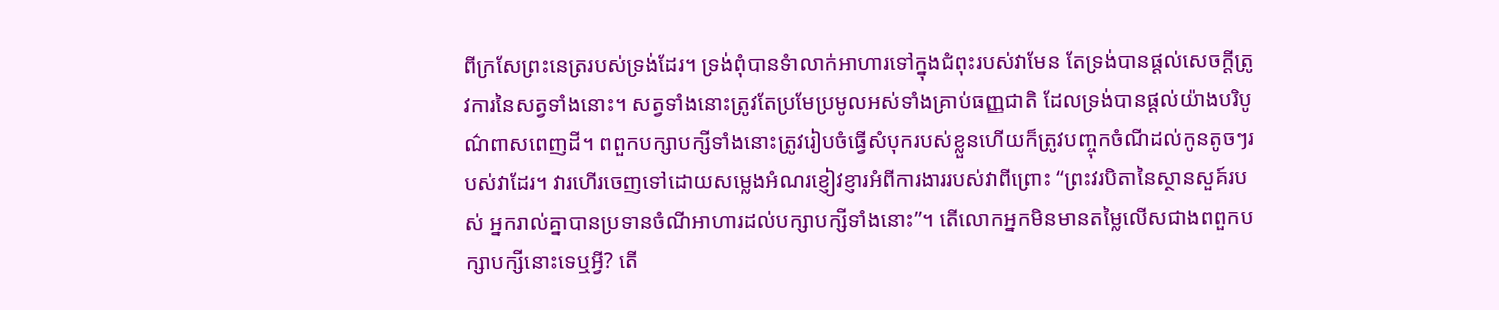ពីក្រសែព្រះនេត្ររបស់ទ្រង់ដែរ។ ទ្រង់ពុំបានទំាលាក់អាហារទៅក្នុងជំពុះរបស់វាមែន តែទ្រង់បានផ្ដល់សេចក្ដីត្រូវការនៃសត្វទាំងនោះ។ សត្វទាំងនោះត្រូវតែប្រមែប្រមូលអស់ទាំងគ្រាប់ធញ្ញជាតិ ដែលទ្រង់បានផ្ដល់យ៉ាងបរិបូណ៌ពាសពេញដី។ ពពួកបក្សាបក្សីទាំងនោះត្រូវរៀបចំធ្វើសំបុករបស់ខ្លួនហើយក៏ត្រូវបញ្ចុកចំណីដល់កូនតូចៗរបស់វាដែរ។ វារហើរចេញទៅដោយសម្លេងអំណរខ្ញៀវខ្ញារអំពីការងាររបស់វាពីព្រោះ “ព្រះវរបិតានៃស្ថានសួគ៍របស់ អ្នករាល់គ្នាបានប្រទានចំណីអាហារដល់បក្សាបក្សីទាំងនោះ”។ តើលោកអ្នកមិនមានតម្លៃលើសជាងពពួកបក្សាបក្សីនោះទេឬអ្វី? តើ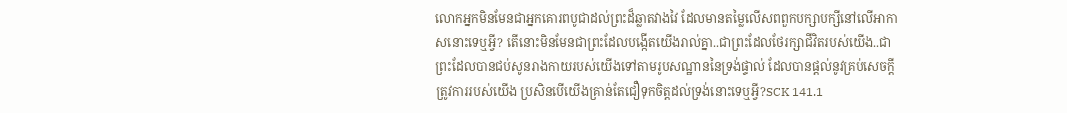លោកអ្នកមិនមែនជាអ្នកគោរពបូជាដល់ព្រះដ៏ឆ្លាតវាងវៃ ដែលមានតម្លៃលើសពពួកបក្សាបក្សីនៅលើអាកាសនោះទេឬអ្វី? តើនោះមិនមែនជាព្រះដែលបង្កើតយើងរាល់គ្នា..ជាព្រះដែលថែរក្សាជីវិតរបស់យើង..ជាព្រះដែលបានជប់សូនរាងកាយរបស់យើងទៅតាមរូបសណ្ឋាននៃទ្រង់ផ្ទាល់ ដែលបានផ្ដល់នូវគ្រប់សេចក្ដីត្រូវការរបស់យើង ប្រសិនបើយើងគ្រាន់តែជឿទុកចិត្តដល់ទ្រង់នោះទេឬអ្វី?SCK 141.1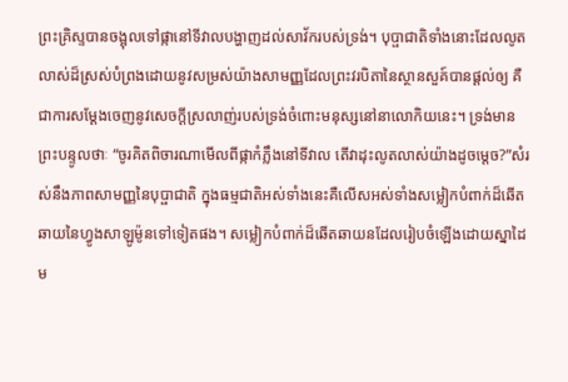ព្រះគ្រិស្ទបានចង្អុលទៅផ្កានៅទីវាលបង្ហាញដល់សាវ័ករបស់ទ្រង់។ បុប្ផាជាតិទាំងនោះដែលលូតលាស់ដ៏ស្រស់បំព្រងដោយនូវសម្រស់យ៉ាងសាមញ្ញដែលព្រះវរបិតានៃស្ថានសួគ៍បានផ្ដល់ឲ្យ គឺជាការសម្ដែងចេញនូវសេចក្ដីស្រលាញ់របស់ទ្រង់ចំពោះមនុស្សនៅនាលោកិយនេះ។ ទ្រង់មានព្រះបន្ទូលថាៈ “ចូរគិតពិចារណាមើលពីផ្កាកំភ្លឹងនៅទីវាល តើវាដុះលូតលាស់យ៉ាងដូចម្ដេច?”សំរស់នឹងភាពសាមញ្ញនៃបុប្ផាជាតិ ក្នុងធម្មជាតិអស់ទាំងនេះគឺលើសអស់ទាំងសម្លៀកបំពាក់ដ៏ឆើតឆាយនៃហ្វូងសាឡូម៉ូនទៅទៀតផង។ សម្លៀកបំពាក់ដ៏ឆើតឆាយនដែលរៀបចំឡើងដោយស្នាដៃម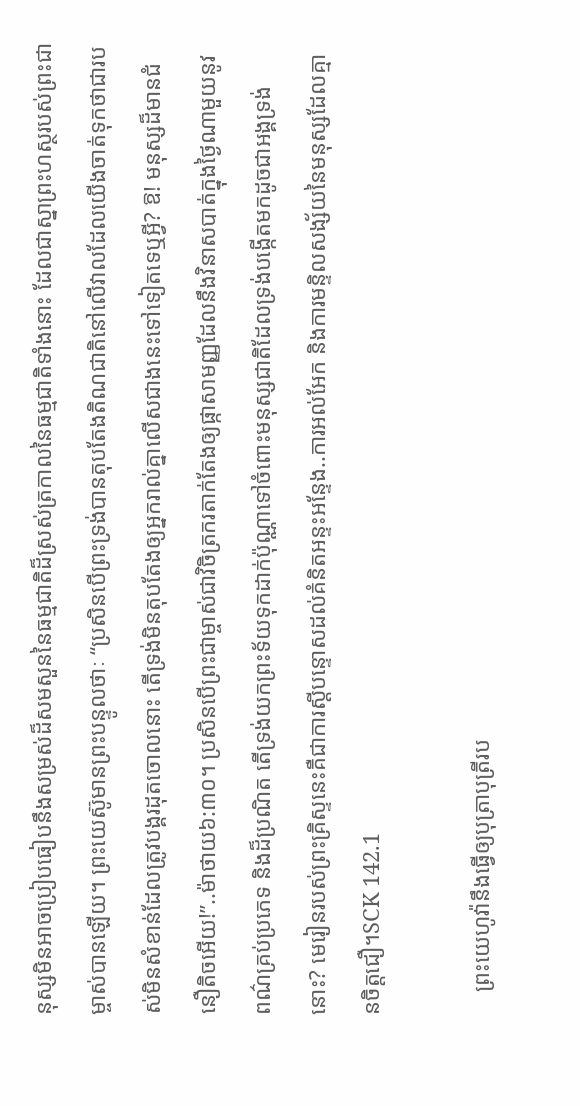នុស្សមិនអាចប្រៀបធៀបនឹងសម្រស់ដ៏សមសួននៃធម្មជាតិដ៏ស្រស់ត្រកាលនៃធម្មជាតិទាំងនោះ ដែលជាស្នាព្រះហស្ថរបស់ព្រះជាម្ចាស់បានឡើយ។ ព្រះយេស៊ូមានព្រះបន្ទូលថាៈ “ប្រសិនបើព្រះទ្រង់បានតុបតែងតិណជាតិនៅលើវាលដែលយើងចាត់ទុកថាជារបស់មិនសំខាន់ដែលត្រូវបង្គរដុតចោលនោះ តើទ្រង់មិនតុបតែងឲ្យអ្នករាល់គ្នាលើសជាងនេះទៅទៀតទេឬអ្វី? ឱ! មនុស្សដ៏មានជំនឿតិចអើយ!”..ម៉ាថាយ៦:៣០។ ប្រសិនបើព្រះជាម្ចាស់ជាវិចិត្រករតាក់តែងឲ្យផ្កាសាមញ្ញដែលនឹងវិនាសបាត់ក្នុងថ្ងៃណាមួយនូវពណ៌គ្រប់ប្រភេទ និងដ៏ប្រណិត តើទ្រង់យកព្រះទ័យទុកដាក់ប៉ុណ្ណាទៅចំពោះមនុស្សជាតិដែលទ្រង់បង្កើតមកដូចជាអង្គទ្រង់នោះ? មេរៀនរបស់ព្រះគ្រិស្ទនេះគឺជាការស្ដីបន្ទោសដល់គំនិតអន្ទះអន្ទែង..ការអល់អែក និងការមន្ទិលសង្ស័យនៃមនុស្សដែលគ្មានចិត្តជឿ។SCK 142.1

    ព្រះយេហូវ៉ានឹងធ្វើឲ្យបុត្រាបុត្រីរប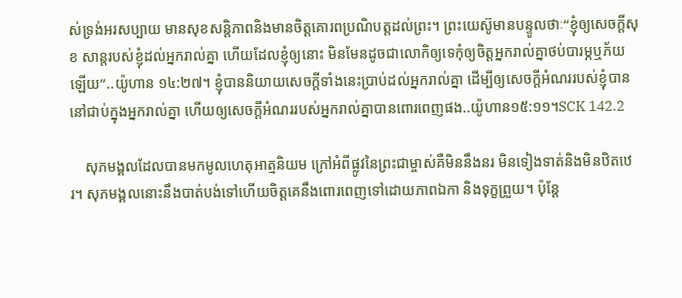ស់ទ្រង់អរសប្បាយ មានសុខសន្តិភាពនិងមានចិត្តគោរពប្រណិបត្តដល់ព្រះ។ ព្រះយេស៊ូមានបន្ទូលថាៈ“ខ្ញុំឲ្យសេចក្ដីសុខ សាន្ដរបស់ខ្ញុំដល់អ្នករាល់គ្នា ហើយដែលខ្ញុំឲ្យនោះ មិនមែនដូចជាលោកិឲ្យទេកុំឲ្យចិត្តអ្នករាល់គ្នាថប់បារម្ភឬភ័យឡើយ”..យ៉ូហាន ១៤:២៧។ ខ្ញុំបាននិយាយសេចក្ដីទាំងនេះប្រាប់ដល់អ្នករាល់គ្នា ដើម្បីឲ្យសេចក្ដីអំណររបស់ខ្ញុំបាននៅជាប់ក្នុងអ្នករាល់គ្នា ហើយឲ្យសេចក្ដីអំណររបស់អ្នករាល់គ្នាបានពោរពេញផង..យ៉ូហាន១៥:១១។SCK 142.2

    សុភមង្គលដែលបានមកមូលហេតុអាត្មនិយម ក្រៅអំពីផ្លូវនៃព្រះជាម្ចាស់គឺមិននឹងនរ មិនទៀងទាត់និងមិនឋិតឋេរ។ សុភមង្គលនោះនឹងបាត់បង់ទៅហើយចិត្តគេនឹងពោរពេញទៅដោយភាពឯកា និងទុក្ខព្រួយ។ ប៉ុន្តែ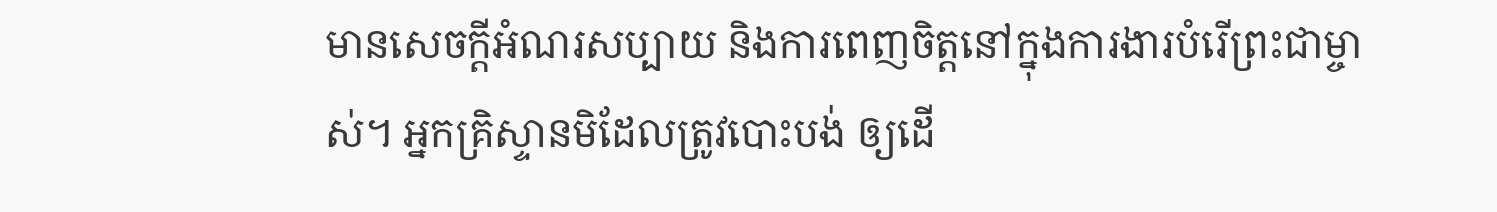មានសេចក្ដីអំណរសប្បាយ និងការពេញចិត្តនៅក្នុងការងារបំរើព្រះជាម្ចាស់។ អ្នកគ្រិស្ទានមិដែលត្រូវបោះបង់ ឲ្យដើ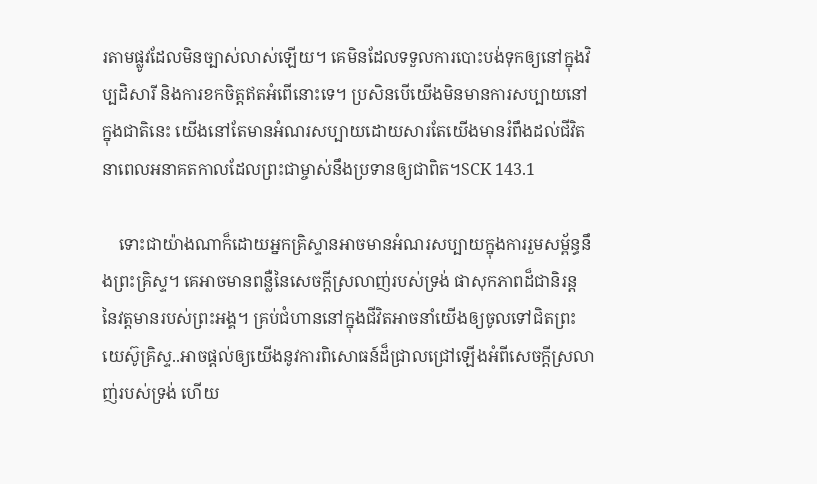រតាមផ្លូវដែលមិនច្បាស់លាស់ឡើយ។ គេមិនដែលទទួលការបោះបង់ទុកឲ្យនៅក្នុងវិប្បដិសារី និងការខកចិត្តឥតអំពើនោះទេ។ ប្រសិនបើយើងមិនមានការសប្បាយនៅក្នុងជាតិនេះ យើងនៅតែមានអំណរសប្បាយដោយសារតែយើងមានរំពឹងដល់ជីវិត នាពេលអនាគតកាលដែលព្រះជាម្ចាស់នឹងប្រទានឲ្យជាពិត។SCK 143.1

    ទោះជាយ៉ាងណាក៏ដោយអ្នកគ្រិស្ទានអាចមានអំណរសប្បាយក្នុងការរួមសម្ព័ន្ធនឹងព្រះគ្រិស្ទ។ គេអាចមានពន្លឺនៃសេចក្ដីស្រលាញ់របស់ទ្រង់ ផាសុកភាពដ៏ជានិរន្ត នៃវត្តមានរបស់ព្រះអង្គ។ គ្រប់ជំហាននៅក្នុងជីវិតអាចនាំយើងឲ្យចូលទៅជិតព្រះយេស៊ូគ្រិស្ទ..អាចផ្ដល់ឲ្យយើងនូវការពិសោធន៍ដ៏ជ្រាលជ្រៅឡើងអំពីសេចក្ដីស្រលាញ់របស់ទ្រង់ ហើយ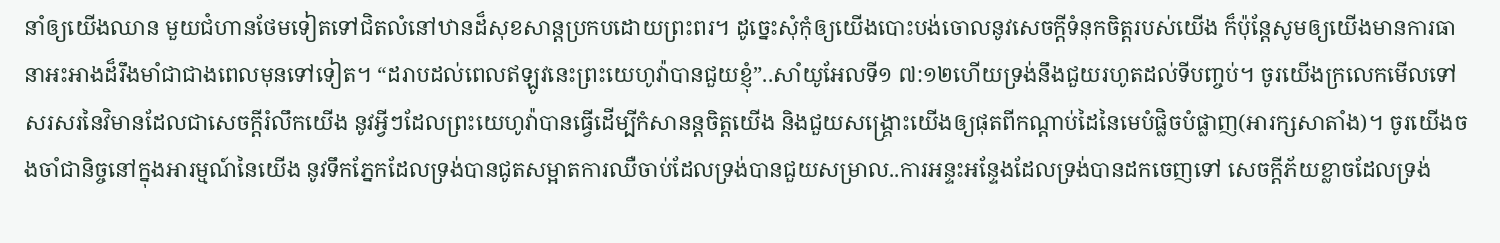នាំឲ្យយើងឈាន មួយជំហានថែមទៀតទៅជិតលំនៅឋានដ៏សុខសាន្ដប្រកបដោយព្រះពរ។ ដូច្នេះសុំកុំឲ្យយើងបោះបង់ចោលនូវសេចក្ដីទំនុកចិត្តរបស់យើង ក៏ប៉ុន្តែសូមឲ្យយើងមានការធានាអះអាងដ៏រឹងមាំជាជាងពេលមុនទៅទៀត។ “ដរាបដល់ពេលឥឡូវនេះព្រះយេហូវ៉ាបានជួយខ្ញុំ”..សាំយូអែលទី១ ៧:១២ហើយទ្រង់នឹងជួយរហូតដល់ទីបញ្ចប់។ ចូរយើងក្រលេកមើលទៅសរសរនៃវិមានដែលជាសេចក្ដីរំលឹកយើង នូវអ្វីៗដែលព្រះយេហូវ៉ាបានធ្វើដើម្បីកំសានន្តចិត្តយើង និងជួយសង្គ្រោះយើងឲ្យផុតពីកណ្ដាប់ដៃនៃមេបំផ្លិចបំផ្លាញ(អារក្សសាតាំង)។ ចូរយើងចងចាំជានិច្ចនៅក្នុងអារម្មណ៍នៃយើង នូវទឹកភ្នែកដែលទ្រង់បានជូតសម្អាតការឈឺចាប់ដែលទ្រង់បានជួយសម្រាល..ការអន្ទះអន្ទែងដែលទ្រង់បានដកចេញទៅ សេចក្ដីភ័យខ្លាចដែលទ្រង់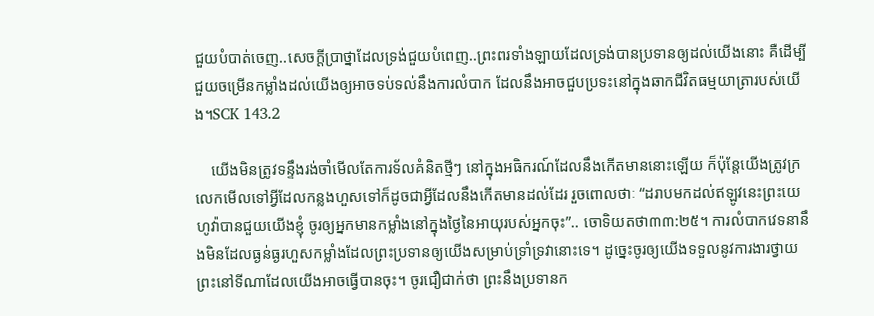ជួយបំបាត់ចេញ..សេចក្ដីប្រាថ្នាដែលទ្រង់ជួយបំពេញ..ព្រះពរទាំងឡាយដែលទ្រង់បានប្រទានឲ្យដល់យើងនោះ គឺដើម្បីជួយចម្រើនកម្លាំងដល់យើងឲ្យអាចទប់ទល់នឹងការលំបាក ដែលនឹងអាចជួបប្រទះនៅក្នុងឆាកជីវិតធម្មយាត្រារបស់យើង។SCK 143.2

    យើងមិនត្រូវទន្ទឹងរង់ចាំមើលតែការទ័លគំនិតថ្មីៗ នៅក្នុងអធិករណ៍ដែលនឹងកើតមាននោះឡើយ ក៏ប៉ុន្តែយើងត្រូវក្រលេកមើលទៅអ្វីដែលកន្លងហួសទៅក៏ដូចជាអ្វីដែលនឹងកើតមានដល់ដែរ រួចពោលថាៈ “ដរាបមកដល់ឥឡូវនេះព្រះយេហូវ៉ាបានជួយយើងខ្ញុំ ចូរឲ្យអ្នកមានកម្លាំងនៅក្នុងថ្ងៃនៃអាយុរបស់អ្នកចុះ”.. ចោទិយតថា៣៣:២៥។ ការលំបាកវេទនានឹងមិនដែលធ្ងន់ធ្ងរហួសកម្លាំងដែលព្រះប្រទានឲ្យយើងសម្រាប់ទ្រាំទ្រវានោះទេ។ ដូច្នេះចូរឲ្យយើងទទួលនូវការងារថ្វាយព្រះនៅទីណាដែលយើងអាចធ្វើបានចុះ។ ចូរជឿជាក់ថា ព្រះនឹងប្រទានក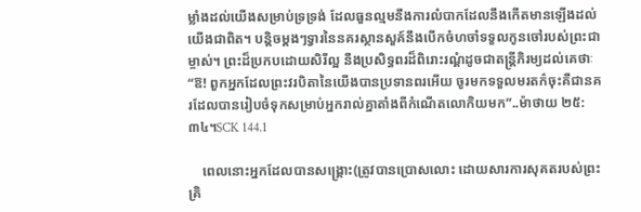ម្លាំងដល់យើងសម្រាប់ទ្រទ្រង់ ដែលធួនល្មមនឹងការលំបាកដែលនឹងកើតមានឡើងដល់យើងជាពិត។ បន្តិចម្ដងៗទ្វារនៃនគរស្ថានសួគ៍នឹងបើកចំហចាំទទួលកូនចៅរបស់ព្រះជាម្ចាស់។ ព្រះដ៏ប្រកបដោយសិរីល្អ នឹងប្រសិទ្ធពរដ៏ពិរោះរណ្ដំដូចជាតន្ដ្រីភិរម្យដល់គេថាៈ “ឱ! ពួកអ្នកដែលព្រះវរបិតានៃយើងបានប្រទានពរអើយ ចូរមកទទួលមរតក៌ចុះគឺជានគរដែលបានរៀបចំទុកសម្រាប់អ្នករាល់គ្នាតាំងពីកំណើតលោកិយមក”..ម៉ាថាយ ២៥:៣៤។SCK 144.1

    ពេលនោះអ្នកដែលបានសង្គ្រោះ(ត្រូវបានប្រោសលោះ ដោយសារការសុគតរបស់ព្រះគ្រិ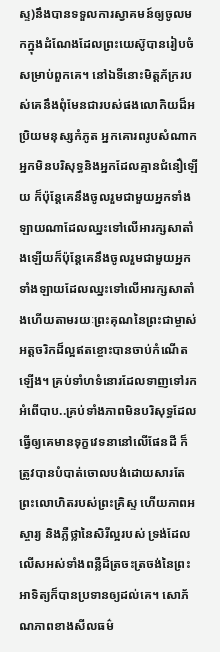ស្ទ)នឹងបានទទួលការស្វាគមន៍ឲ្យចូលមកក្នុងដំណែងដែលព្រះយេស៊ូបានរៀបចំសម្រាប់ពួកគេ។ នៅឯទីនោះមិត្តភ័ក្ររបស់គេនឹងពុំមែនជារបស់ផងលោកិយដ៏អប្រិយមនុស្សកំភូត អ្នកគោរពរូបសំណាកអ្នកមិនបរិសុទ្ធនិងអ្នកដែលគ្មានជំនឿឡើយ ក៏ប៉ុន្តែគេនឹងចូលរួមជាមួយអ្នកទាំងឡាយណាដែលឈ្នះទៅលើអារក្សសាតាំងឡើយក៏ប៉ុន្តែគេនឹងចូលរួមជាមួយអ្នកទាំងឡាយដែលឈ្នះទៅលើអារក្សសាតាំងហើយតាមរយៈព្រះគុណនៃព្រះជាម្ចាស់ អត្តចរិកដ៏ល្អឥតខ្ចោះបានចាប់កំណើតឡើង។ គ្រប់ទាំហទំនោរដែលទាញទៅរកអំពើបាប..គ្រប់ទាំងភាពមិនបរិសុទ្ធដែលធ្វើឲ្យគេមានទុក្ខវេទនានៅលើផែនដី ក៏ត្រូវបានបំបាត់ចោលបង់ដោយសារតែព្រះលោហិតរបស់ព្រះគ្រិស្ទ ហើយភាពអស្ចារ្យ និងភ្លឺថ្លានៃសិរីល្អរបស់ ទ្រង់ដែលលើសអស់ទាំងពន្លឺដ៏ត្រចះត្រចង់នៃព្រះអាទិត្យក៏បានប្រទានឲ្យដល់គេ។ សោភ័ណភាពខាងសីលធម៌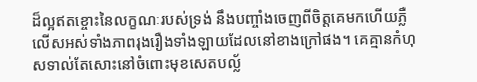ដ៏ល្អឥតខ្ចោះនៃលក្ខណៈរបស់ទ្រង់ នឹងបញ្ចាំងចេញពីចិត្តគេមកហើយភ្លឺលើសអស់ទាំងភាពរុងរឿងទាំងឡាយដែលនៅខាងក្រៅផង។ គេគ្មានកំហុសទាល់តែសោះនៅចំពោះមុខសេតបល្ល័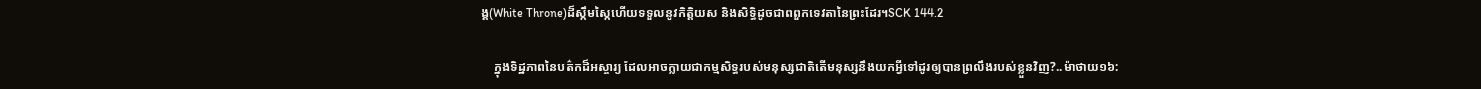ង្គ(White Throne)ដ៏ស្កឹមស្កៃហើយទទួលនូវកិត្តិយស និងសិទ្ធិដូចជាពពួកទេវតានៃព្រះដែរ។SCK 144.2

    ក្នុងទិដ្ឋភាពនៃបត៌កដ៏អស្ចារ្យ ដែលអាចក្លាយជាកម្មសិទ្ធរបស់មនុស្សជាតិតើមនុស្សនឹងយកអ្វីទៅដូរឲ្យបានព្រលឹងរបស់ខ្លួនវិញ?..ម៉ាថាយ១៦: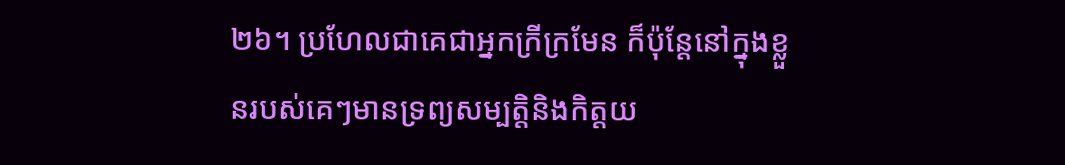២៦។ ប្រហែលជាគេជាអ្នកក្រីក្រមែន ក៏ប៉ុន្តែនៅក្នុងខ្លួនរបស់គេៗមានទ្រព្យសម្បត្តិនិងកិត្តយ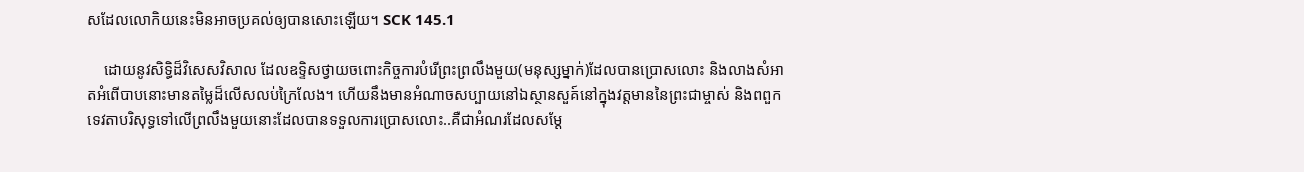សដែលលោកិយនេះមិនអាចប្រគល់ឲ្យបានសោះឡើយ។ SCK 145.1

    ដោយនូវសិទ្ធិដ៏វិសេសវិសាល ដែលឧទ្ទិសថ្វាយចពោះកិច្ចការបំរើព្រះព្រលឹងមួយ(មនុស្សម្នាក់)ដែលបានប្រោសលោះ និងលាងសំអាតអំពើបាបនោះមានតម្លៃដ៏លើសលប់ក្រៃលែង។ ហើយនឹងមានអំណាចសប្បាយនៅឯស្ថានសួគ៍នៅក្នុងវត្តមាននៃព្រះជាម្ចាស់ និងពពួកទេវតាបរិសុទ្ធទៅលើព្រលឹងមួយនោះដែលបានទទួលការប្រោសលោះ..គឺជាអំណរដែលសម្ដែ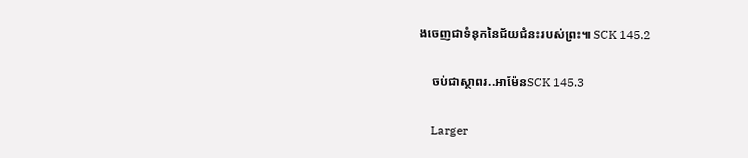ងចេញជាទំនុកនៃជ័យជំនះរបស់ព្រះ៕ SCK 145.2

    ចប់ជាស្ថាពរ..អាម៉ែនSCK 145.3

    Larger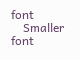font
    Smaller font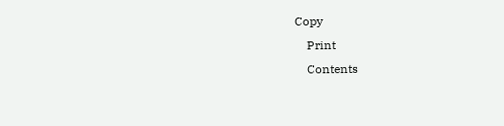Copy
    Print
    Contents